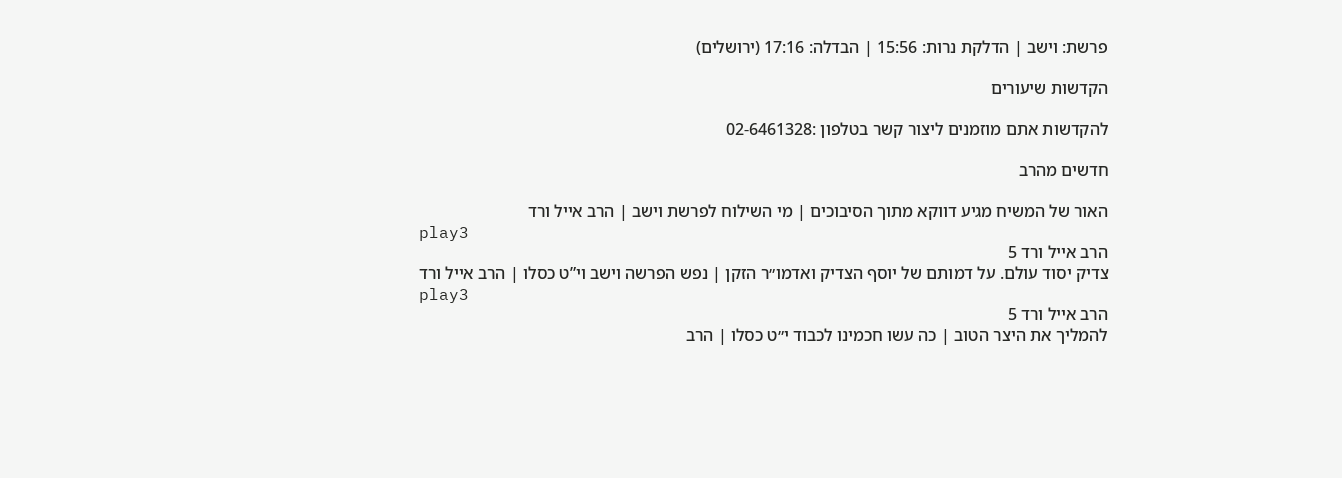פרשת: וישב | הדלקת נרות: 15:56 | הבדלה: 17:16 (ירושלים)

הקדשות שיעורים

להקדשות אתם מוזמנים ליצור קשר בטלפון :02-6461328

חדשים מהרב

האור של המשיח מגיע דווקא מתוך הסיבוכים | מי השילוח לפרשת וישב | הרב אייל ורד
play3
הרב אייל ורד 5
צדיק יסוד עולם. על דמותם של יוסף הצדיק ואדמו״ר הזקן | נפש הפרשה וישב וי”ט כסלו | הרב אייל ורד
play3
הרב אייל ורד 5
להמליך את היצר הטוב | כה עשו חכמינו לכבוד י״ט כסלו | הרב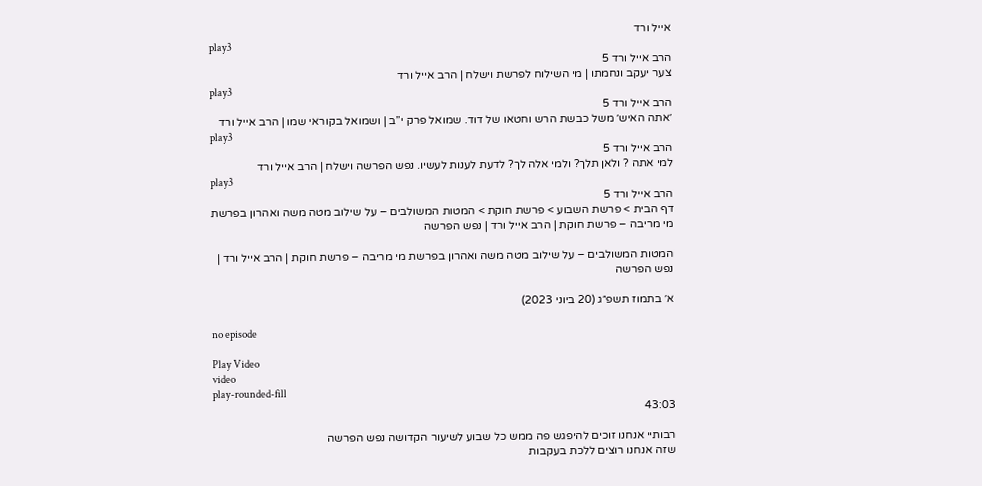אייל ורד
play3
הרב אייל ורד 5
צער יעקב ונחמתו | מי השילוח לפרשת וישלח | הרב אייל ורד
play3
הרב אייל ורד 5
׳אתה האיש׳ משל כבשת הרש וחטאו של דוד. שמואל פרק י”ב | ושמואל בקוראי שמו | הרב אייל ורד
play3
הרב אייל ורד 5
למי אתה ? ולאן תלך? ולמי אלה לך? לדעת לענות לעשיו. נפש הפרשה וישלח | הרב אייל ורד
play3
הרב אייל ורד 5
דף הבית > פרשת השבוע > פרשת חוקת > המטות המשולבים – על שילוב מטה משה ואהרון בפרשת מי מריבה – פרשת חוקת | הרב אייל ורד | נפש הפרשה

המטות המשולבים – על שילוב מטה משה ואהרון בפרשת מי מריבה – פרשת חוקת | הרב אייל ורד | נפש הפרשה

א׳ בתמוז תשפ״ג (20 ביוני 2023)

no episode

Play Video
video
play-rounded-fill
43:03

רבותיי אנחנו זוכים להיפגש פה ממש כל שבוע לשיעור הקדושה נפש הפרשה
שזה אנחנו רוצים ללכת בעקבות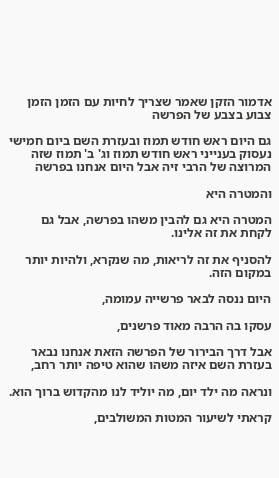אדמור הזקן שאמר שצריך לחיות עם הזמן הזמן צבוע בצבע של הפרשה

גם היום ראש חודש תמוז ובעזרת השם ביום חמישי נעסוק בענייני ראש חודש תמוז וג' ב' תמוז שזה המרוצה של הרבי זיה אבל היום אנחנו בפרשה

והמטרה היא

המטרה היא גם להבין משהו בפרשה, אבל גם לקחת את זה אלינו.

להסניף את זה לריאות, מה שנקרא, ולהיות יותר במקום הזה.

היום ננסה לבאר פרשייה עמומה,

עסקו בה הרבה מאוד פרשנים,

אבל דרך הבירור של הפרשה הזאת אנחנו נבאר בעזרת השם איזה משהו שהוא טיפה יותר רחב,

ונראה מה ילד יום, מה יוליד לנו מהקדוש ברוך הוא.

קראתי לשיעור המטות המשולבים,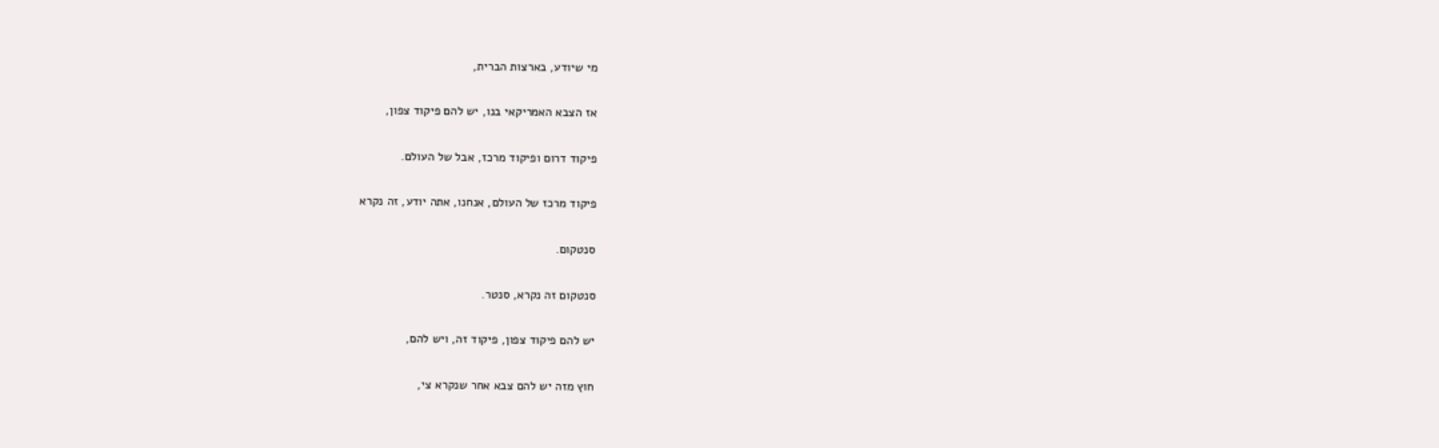מי שיודע, בארצות הברית,

אז הצבא האמריקאי בנו, יש להם פיקוד צפון,

פיקוד דרום ופיקוד מרכז, אבל של העולם.

פיקוד מרכז של העולם, אנחנו, אתה יודע, זה נקרא

סנטקום.

סנטקום זה נקרא, סנטר.

יש להם פיקוד צפון, פיקוד זה, ויש להם,

חוץ מזה יש להם צבא אחר שנקרא צי,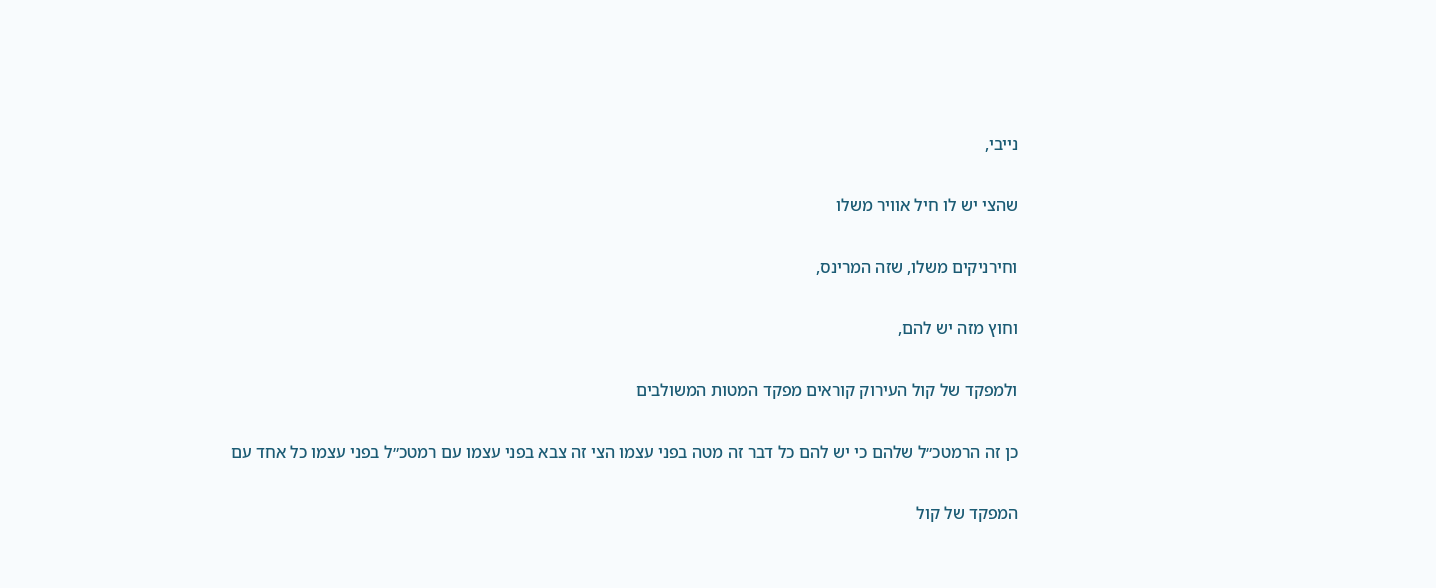נייבי,

שהצי יש לו חיל אוויר משלו

וחירניקים משלו, שזה המרינס,

וחוץ מזה יש להם,

ולמפקד של קול העירוק קוראים מפקד המטות המשולבים

כן זה הרמטכ״ל שלהם כי יש להם כל דבר זה מטה בפני עצמו הצי זה צבא בפני עצמו עם רמטכ״ל בפני עצמו כל אחד עם

המפקד של קול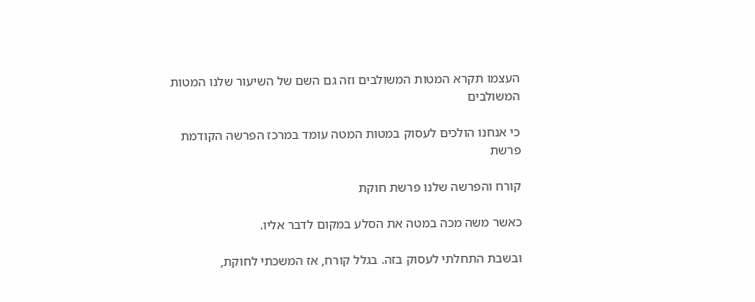העצמו תקרא המטות המשולבים וזה גם השם של השיעור שלנו המטות המשולבים

כי אנחנו הולכים לעסוק במטות המטה עומד במרכז הפרשה הקודמת פרשת

קורח והפרשה שלנו פרשת חוקת

כאשר משה מכה במטה את הסלע במקום לדבר אליו.

ובשבת התחלתי לעסוק בזה. בגלל קורח, אז המשכתי לחוקת,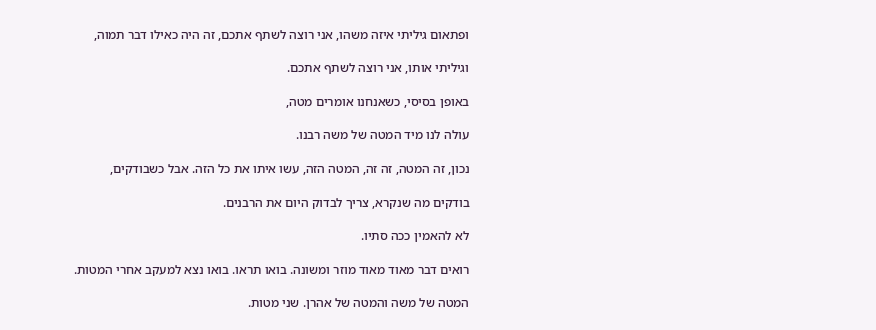ופתאום גיליתי איזה משהו, אני רוצה לשתף אתכם, זה היה כאילו דבר תמוה,

וגיליתי אותו, אני רוצה לשתף אתכם.

באופן בסיסי, כשאנחנו אומרים מטה,

עולה לנו מיד המטה של משה רבנו.

נכון, זה המטה, זה זה, המטה הזה, עשו איתו את כל הזה. אבל כשבודקים,

בודקים מה שנקרא, צריך לבדוק היום את הרבנים.

לא להאמין ככה סתיו.

רואים דבר מאוד מאוד מוזר ומשונה. בואו תראו. בואו נצא למעקב אחרי המטות.

המטה של משה והמטה של אהרן. שני מטות.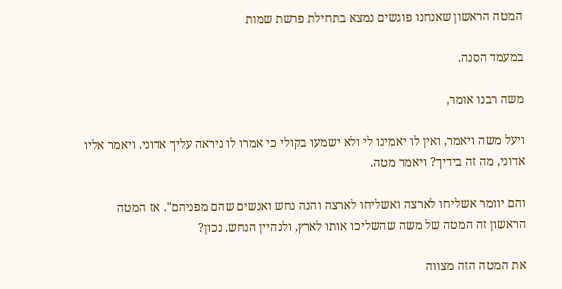המטה הראשון שאנחנו פוגשים נמצא בתחילת פרשת שמות

במעמד הסנה.

משה רבנו אומר,

ויעל משה ויאמר, ואין לו יאמינו לי ולא ישמעו בקולי כי אמרו לו ניראה עליך אדוני. ויאמר אליו אדוני, מה זה בידיך? ויאמר מטה.

והם יוומר אשליחו לארצה ואשליחו לארצה והנה נחש ואנשים שהם מפניהם". אז המטה הראשון זה המטה של משה שהשליכו אותו לארץ, ולנהיין הנחש. נכון?

את המטה הזה מצווה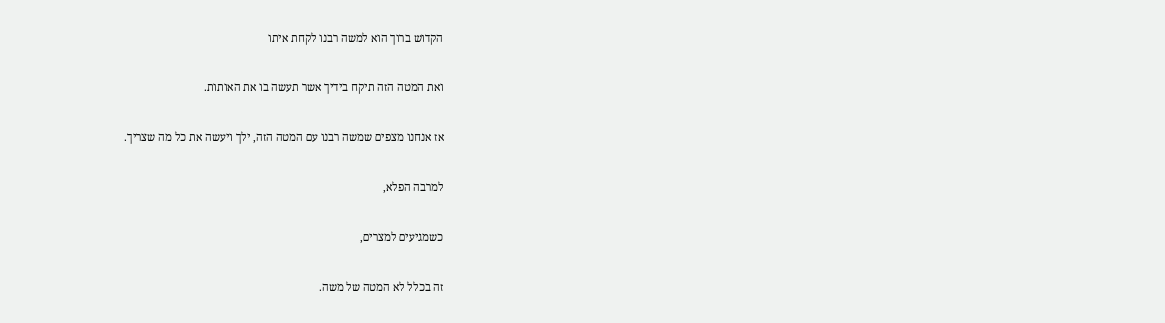הקדוש ברוך הוא למשה רבנו לקחת איתו

ואת המטה הזה תיקח בידיך אשר תעשה בו את האותות.

אז אנחנו מצפים שמשה רבנו עם המטה הזה, ילך ויעשה את כל מה שצריך.

למרבה הפלא,

כשמגיעים למצרים,

זה בכלל לא המטה של משה.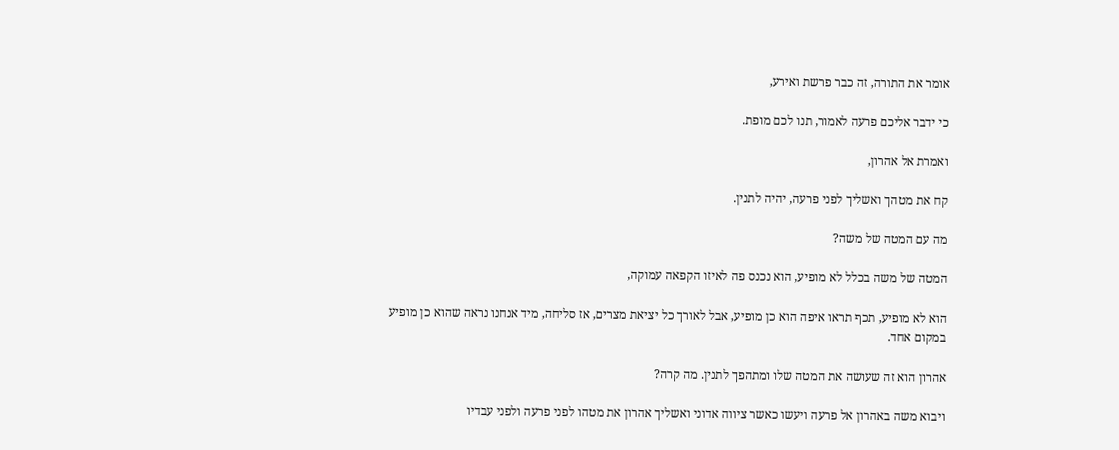אומר את התורה, זה כבר פרשת ואירע,

כי ידבר אליכם פרעה לאמור, תנו לכם מופת.

ואמרת אל אהרון,

קח את מטהך ואשליך לפני פרעה, יהיה לתנין.

מה עם המטה של משה?

המטה של משה בכלל לא מופיע, הוא נכנס פה לאיזו הקפאה עמוקה,

הוא לא מופיע, תכף תראו איפה הוא כן מופיע, אבל לאורך כל יציאת מצרים, אז סליחה, מיד אנחנו נראה שהוא כן מופיע במקום אחד.

אהרון הוא זה שעושה את המטה שלו ומתהפך לתנין. מה קרה?

ויבוא משה באהרון אל פרעה ויעשו כאשר ציווה אדוני ואשליך אהרון את מטהו לפני פרעה ולפני עבדיו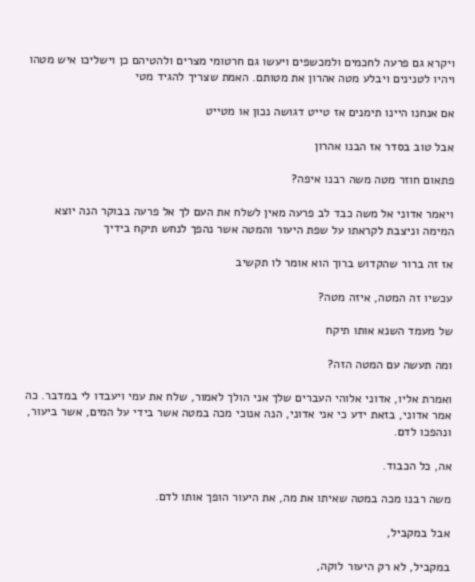ויקרא גם פרעה לחכמים ולמכשפים ויעשו גם חרטומי מצרים ולהטיהם כן וישליכו איש מטהו ויהיו לטנינים ויבלע מטה אהרון את מטותם. האמת שצריך להגיד מטי

אם אנחנו היינו תימנים אז טייט דגושה נכון או מטייט

אבל טוב בסדר אז הבנו אהרון

פתאום חוזר מטה משה רבנו איפה?

ויאמר אדוני אל משה כבד לב פרעה מאין לשלח את העם לך אל פרעה בבוקר הנה יוצא המימה וניצבת לקראתו על שפת היעור והמטה אשר נהפך לנחש תיקח בידיך

אז זה ברור שהקדוש ברוך הוא אומר לו תקשיב

עכשיו זה המטה, איזה מטה?

של מעמד השנא אותו תיקח

ומה תעשה עם המטה הזה?

ואמרת אליו, אדוני אלוהי העברים שלך אני הולך לאמור, שלח את עמי ויעבדו לי במדבר. כה אמר אדוני, בזאת ידע כי אני אדוני, הנה אנוכי מכה במטה אשר בידי על המים, אשר ביעור, ונהפכו לדם.

אה, כל הכבוד.

משה רבנו מכה במטה שאיתו את מה, את היעור הופך אותו לדם.

אבל במקביל,

במקביל, לא רק היעור לוקה,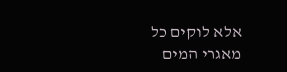אלא לוקים כל מאגרי המים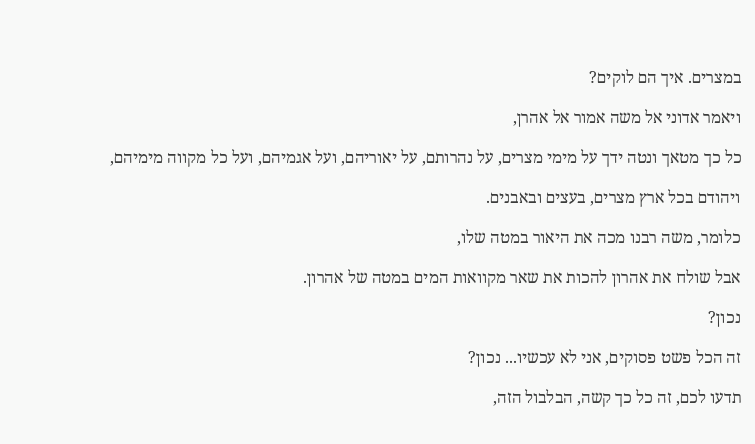במצרים. איך הם לוקים?

ויאמר אדוני אל משה אמור אל אהרן,

כל כך מטאך ונטה ידך על מימי מצרים, על נהרותם, על יאוריהם, ועל אגמיהם, ועל כל מקווה מימיהם,

ויהודם בכל ארץ מצרים, בעצים ובאבנים.

כלומר, משה רבנו מכה את היאור במטה שלו,

אבל שולח את אהרון להכות את שאר מקוואות המים במטה של אהרון.

נכון?

זה הכל פשט פסוקים, אני לא עכשיו... נכון?

תדעו לכם, זה כל כך קשה, הבלבול הזה,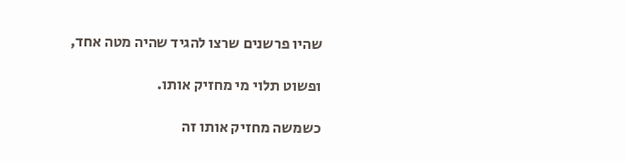שהיו פרשנים שרצו להגיד שהיה מטה אחד,

ופשוט תלוי מי מחזיק אותו.

כשמשה מחזיק אותו זה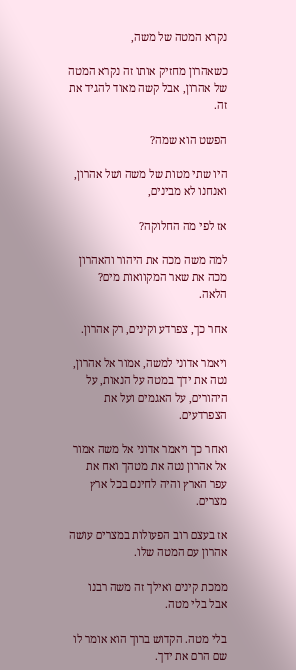נקרא המטה של משה,

כשאהרון מחזיק אותו זה נקרא המטה של אהרון, אבל קשה מאוד להגיד את זה.

הפשט הוא שמה?

היו שתי מטות של משה ושל אהרון, ואנחנו לא מבינים,

אז לפי מה החלוקה?

למה משה מכה את היהור והאהרון מכה את שאר המקוואות מים? הלאה.

אחר כך, צפרדע וקינים, רק אהרון.

ויאמר אדוני למשה, אמור אל אהרון, נטה את ידך במטה על הנאות, על היהורים, על האגמים ועל את הצפרדעים.

ואחר כך ויאמר אדוני אל משה אמור אל אהרון נטה את מטהך ואח את עפר הארץ והיה לחינם בכל ארץ מצרים.

אז בעצם רוב הפעולות במצרים עושה אהרון עם המטה שלו.

ממכת קינים ואילך זה משה רבנו אבל בלי מטה.

בלי מטה. הקדוש ברוך הוא אומר לו שם הרם את ידך.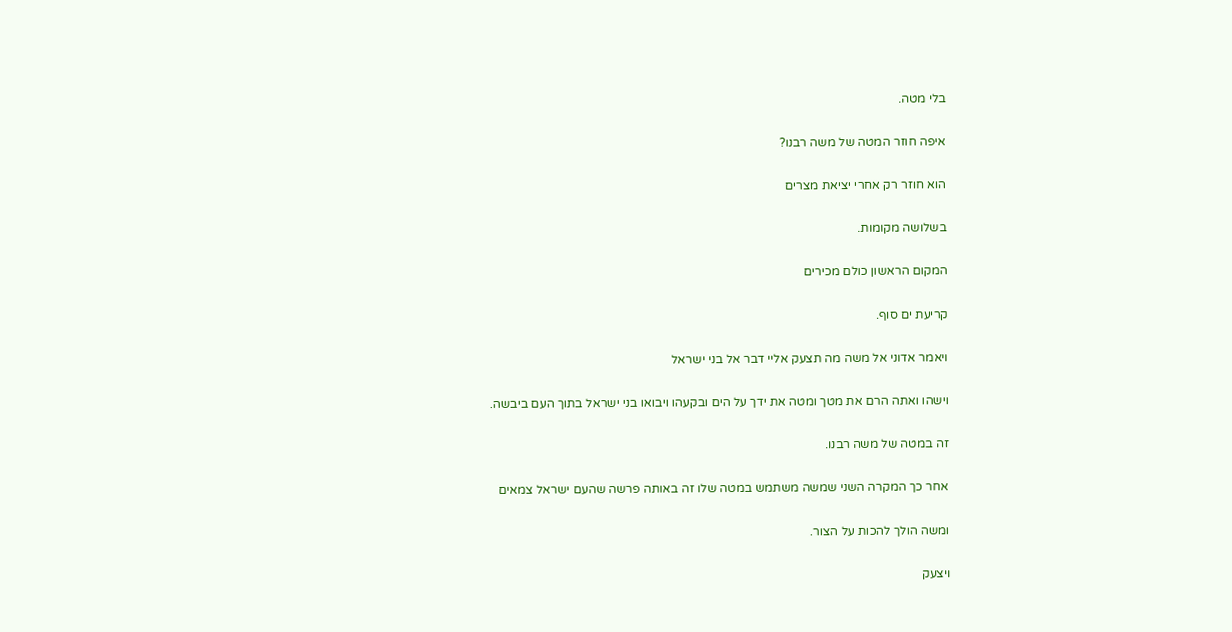בלי מטה.

איפה חוזר המטה של משה רבנו?

הוא חוזר רק אחרי יציאת מצרים

בשלושה מקומות.

המקום הראשון כולם מכירים

קריעת ים סוף.

ויאמר אדוני אל משה מה תצעק אליי דבר אל בני ישראל

וישהו ואתה הרם את מטך ומטה את ידך על הים ובקעהו ויבואו בני ישראל בתוך העם ביבשה.

זה במטה של משה רבנו.

אחר כך המקרה השני שמשה משתמש במטה שלו זה באותה פרשה שהעם ישראל צמאים

ומשה הולך להכות על הצור.

ויצעק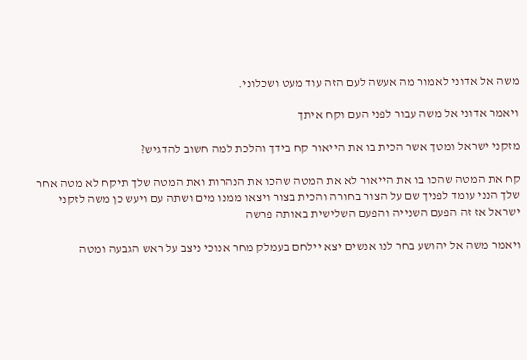משה אל אדוני לאמור מה אעשה לעם הזה עוד מעט ושכלוני.

ויאמר אדוני אל משה עבור לפני העם וקח איתך

מזקני ישראל ומטך אשר הכית בו את הייאור קח בידך והלכת למה חשוב להדגיש?

קח את המטה שהכו בו את הייאור לא את המטה שהכו את הנהרות ואת המטה שלך תיקח לא מטה אחר שלך הנני עומד לפניך שם על הצור בחורה והכית בצור ויצאו ממנו מים ושתה עם ויעש כן משה לזקני ישראל אז זה הפעם השנייה והפעם השלישית באותה פרשה

ויאמר משה אל יהושע בחר לנו אנשים יצא יילחם בעמלק מחר אנוכי ניצב על ראש הגבעה ומטה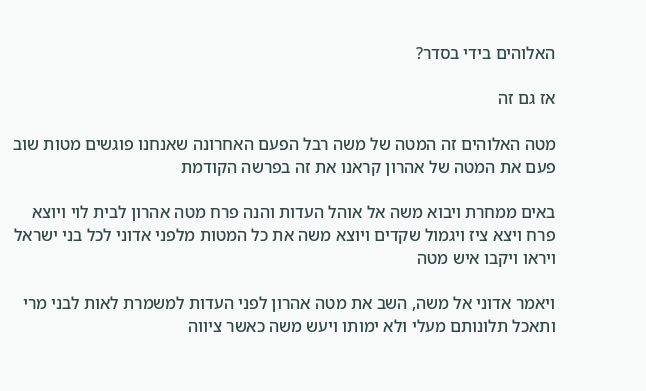האלוהים בידי בסדר?

אז גם זה

מטה האלוהים זה המטה של משה רבל הפעם האחרונה שאנחנו פוגשים מטות שוב פעם את המטה של אהרון קראנו את זה בפרשה הקודמת

באים ממחרת ויבוא משה אל אוהל העדות והנה פרח מטה אהרון לבית לוי ויוצא פרח ויצא ציז ויגמול שקדים ויוצא משה את כל המטות מלפני אדוני לכל בני ישראל ויראו ויקבו איש מטה

ויאמר אדוני אל משה, השב את מטה אהרון לפני העדות למשמרת לאות לבני מרי ותאכל תלונותם מעלי ולא ימותו ויעש משה כאשר ציווה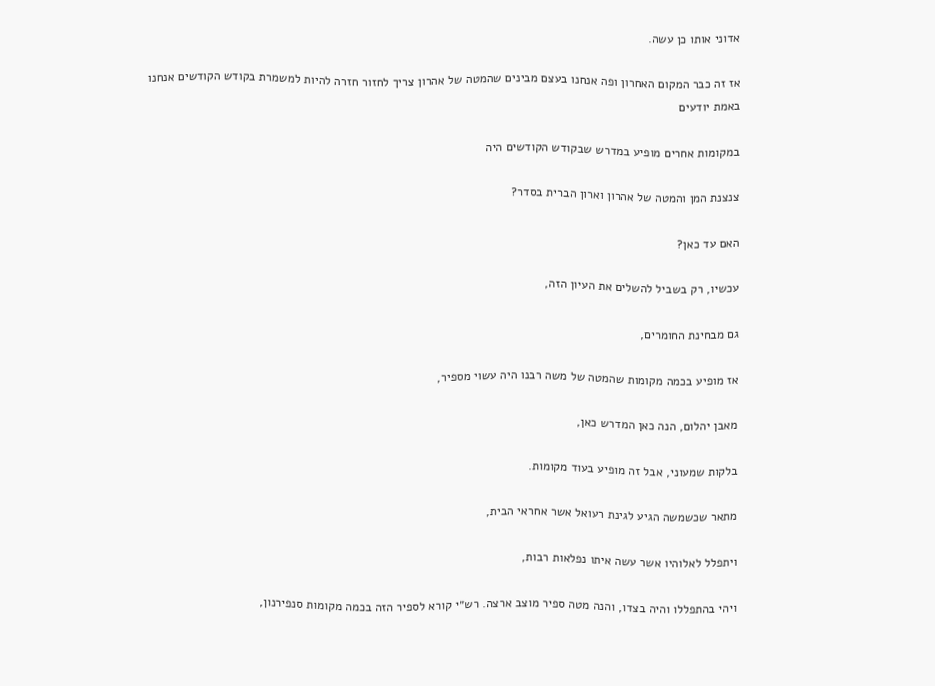אדוני אותו כן עשה.

אז זה כבר המקום האחרון ופה אנחנו בעצם מבינים שהמטה של אהרון צריך לחזור חזרה להיות למשמרת בקודש הקודשים אנחנו באמת יודעים

במקומות אחרים מופיע במדרש שבקודש הקודשים היה

צנצנת המן והמטה של אהרון וארון הברית בסדר?

האם עד כאן?

עכשיו, רק בשביל להשלים את העיון הזה,

גם מבחינת החומרים,

אז מופיע בכמה מקומות שהמטה של משה רבנו היה עשוי מספיר,

מאבן יהלום, הנה כאן המדרש כאן,

בלקות שמעוני, אבל זה מופיע בעוד מקומות.

מתאר שכשמשה הגיע לגינת רעואל אשר אחראי הבית,

ויתפלל לאלוהיו אשר עשה איתו נפלאות רבות,

ויהי בהתפללו והיה בצדו, והנה מטה ספיר מוצב ארצה. רש״י קורא לספיר הזה בכמה מקומות סנפירנון,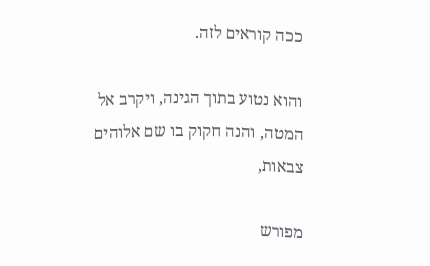ככה קוראים לזה.

והוא נטוע בתוך הגינה, ויקרב אל המטה, והנה חקוק בו שם אלוהים צבאות,

מפורש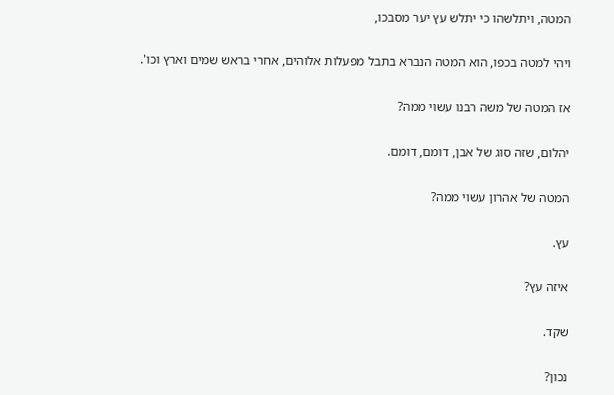המטה, ויתלשהו כי יתלש עץ יער מסבכו,

ויהי למטה בכפו, הוא המטה הנברא בתבל מפעלות אלוהים, אחרי בראש שמים וארץ וכו'.

אז המטה של משה רבנו עשוי ממה?

יהלום, שזה סוג של אבן, דומם, דומם.

המטה של אהרון עשוי ממה?

עץ.

איזה עץ?

שקד.

נכון?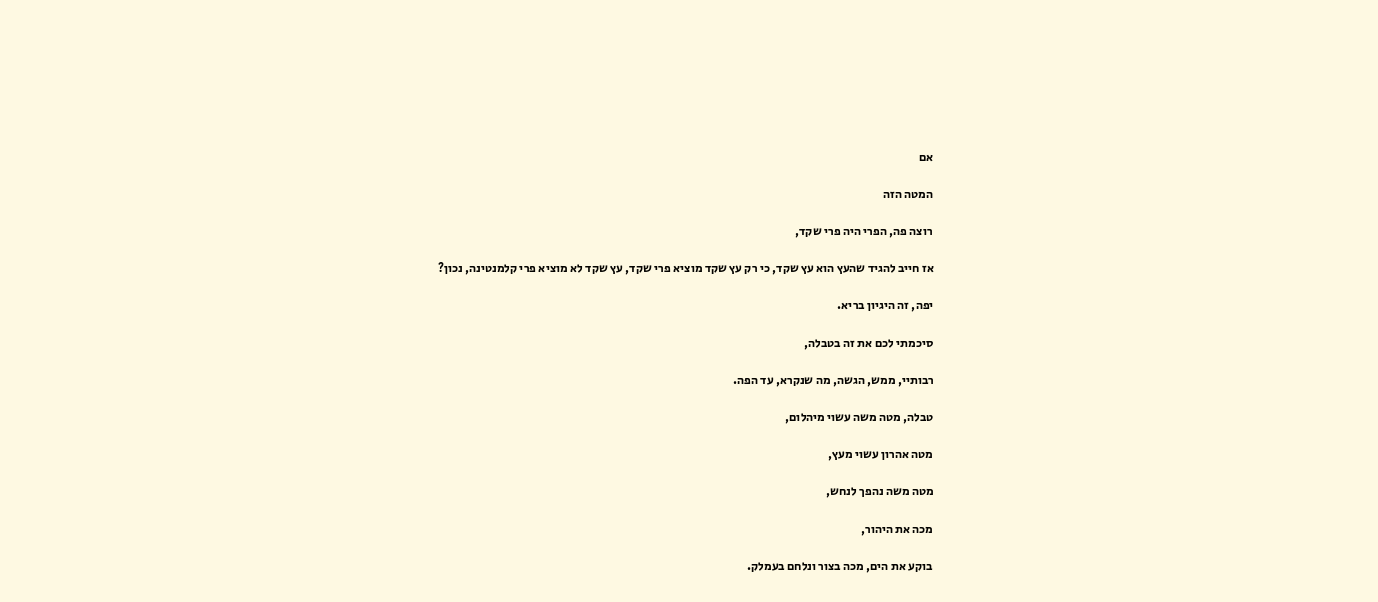אם

המטה הזה

רוצה פה, הפרי היה פרי שקד,

אז חייב להגיד שהעץ הוא עץ שקד, כי רק עץ שקד מוציא פרי שקד, עץ שקד לא מוציא פרי קלמנטינה, נכון?

יפה, זה היגיון בריא.

סיכמתי לכם את זה בטבלה,

רבותיי, ממש, הגשה, מה שנקרא, עד הפה.

טבלה, מטה משה עשוי מיהלום,

מטה אהרון עשוי מעץ,

מטה משה נהפך לנחש,

מכה את היהור,

בוקע את הים, מכה בצור ונלחם בעמלק.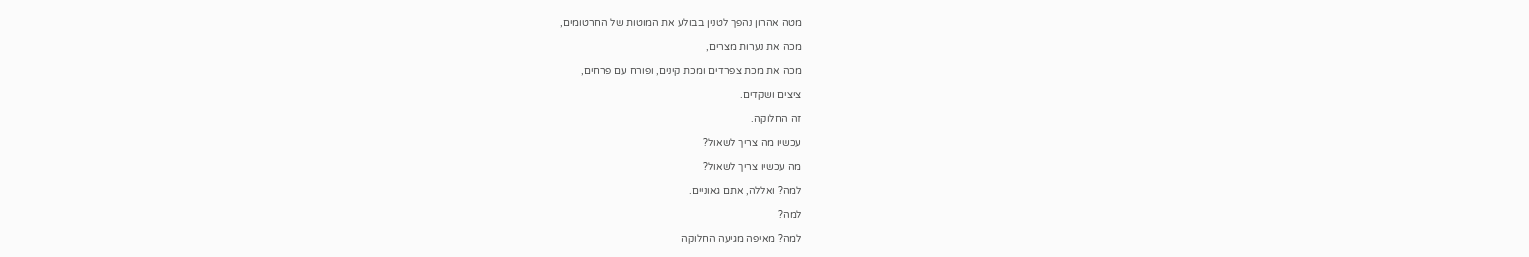מטה אהרון נהפך לטנין בבולע את המוטות של החרטומים,

מכה את נערות מצרים,

מכה את מכת צפרדים ומכת קינים, ופורח עם פרחים,

ציצים ושקדים.

זה החלוקה.

עכשיו מה צריך לשאול?

מה עכשיו צריך לשאול?

למה? ואללה, אתם גאוניים.

למה?

למה? מאיפה מגיעה החלוקה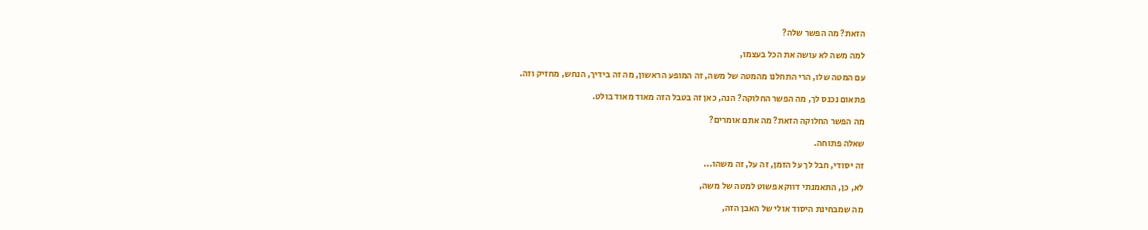הזאת? מה הפשר שלה?

למה משה לא עושה את הכל בעצמו,

עם המטה שלו, הרי התחלנו מהמטה של משה, זה המופע הראשון, מה זה בידיך, הנחש, מחזיק וזה.

פתאום נכנס לך, מה הפשר החלוקה? הנה, כאן זה בטבל הזה מאוד מאוד בולט.

מה הפשר החלוקה הזאת? מה אתם אומרים?

שאלה פתוחה.

זה יסודי, חבל לך על הזמן, זה על, זה משהו...

לא, כן, התאמנתי דווקא פשוט למטה של משה,

מה שמבחינת היסוד אולי של האבן הזה,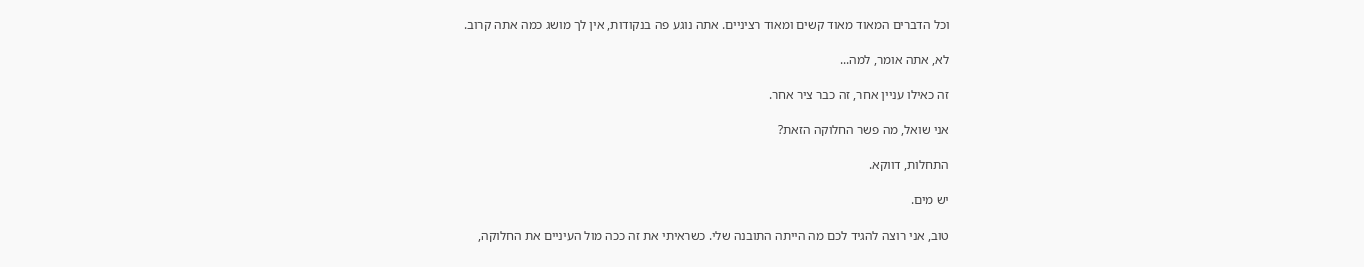וכל הדברים המאוד מאוד קשים ומאוד רציניים. אתה נוגע פה בנקודות, אין לך מושג כמה אתה קרוב.

לא, אתה אומר, למה...

זה כאילו עניין אחר, זה כבר ציר אחר.

אני שואל, מה פשר החלוקה הזאת?

התחלות, דווקא.

יש מים.

טוב, אני רוצה להגיד לכם מה הייתה התובנה שלי. כשראיתי את זה ככה מול העיניים את החלוקה,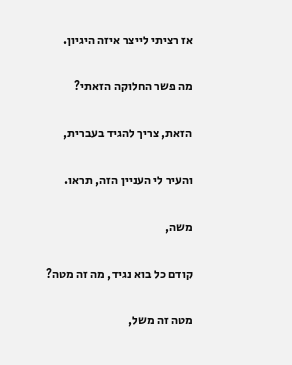אז רציתי לייצר איזה היגיון.

מה פשר החלוקה הזאתי?

הזאת, צריך להגיד בעברית,

והעיר לי העניין הזה, תראו.

משה,

קודם כל בוא נגיד, מה זה מטה?

מטה זה משל,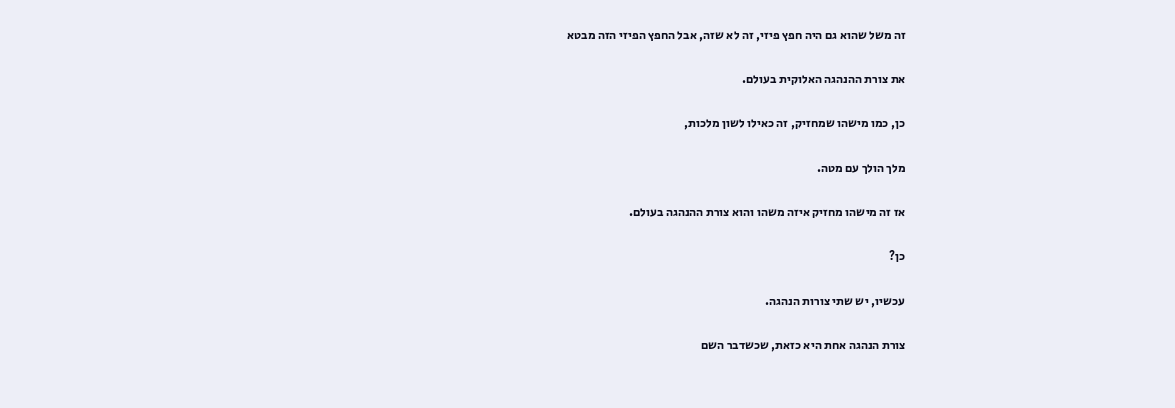זה משל שהוא גם היה חפץ פיזי, זה לא שזה, אבל החפץ הפיזי הזה מבטא

את צורת ההנהגה האלוקית בעולם.

כן, כמו מישהו שמחזיק, זה כאילו לשון מלכות,

מלך הולך עם מטה.

אז זה מישהו מחזיק איזה משהו והוא צורת ההנהגה בעולם.

כן?

עכשיו, יש שתי צורות הנהגה.

צורת הנהגה אחת היא כזאת, שכשדבר השם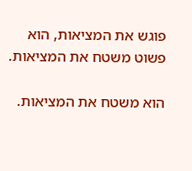פוגש את המציאות, הוא פשוט משטח את המציאות.

הוא משטח את המציאות.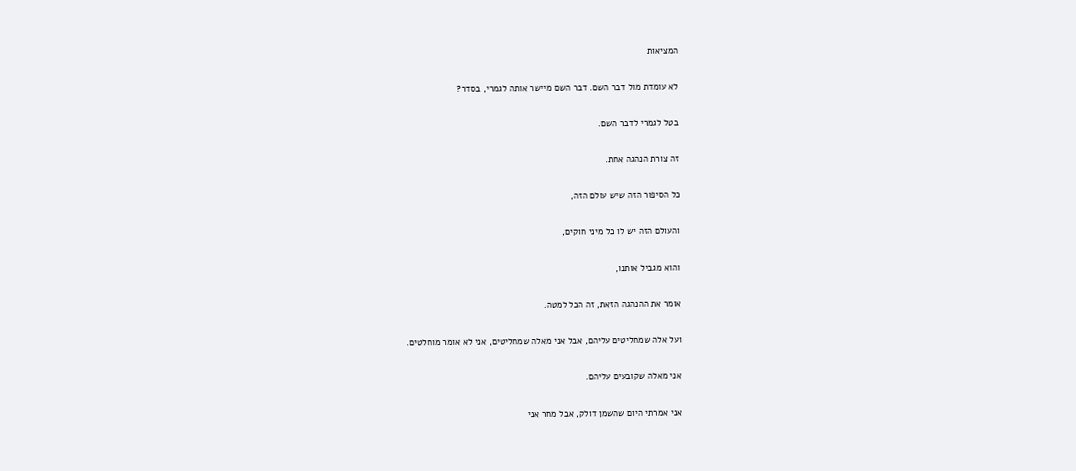המציאות

לא עומדת מול דבר השם. דבר השם מיישר אותה לגמרי, בסדר?

בטל לגמרי לדבר השם.

זה צורת הנהגה אחת.

כל הסיפור הזה שיש עולם הזה,

והעולם הזה יש לו כל מיני חוקים,

והוא מגביל אותנו,

אומר את ההנהגה הזאת, זה הכל למטה.

ועל אלה שמחליטים עליהם, אבל אני מאלה שמחליטים, אני לא אומר מוחלטים.

אני מאלה שקובעים עליהם.

אני אמרתי היום שהשמן דולק, אבל מחר אני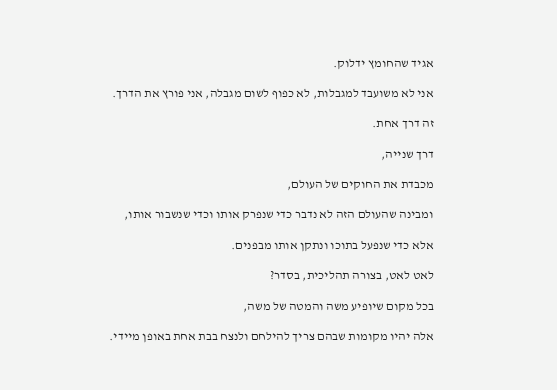אגיד שהחומץ ידלוק.

אני לא משועבד למגבלות, לא כפוף לשום מגבלה, אני פורץ את הדרך.

זה דרך אחת.

דרך שנייה,

מכבדת את החוקים של העולם,

ומבינה שהעולם הזה לא נדבר כדי שנפרק אותו וכדי שנשבור אותו,

אלא כדי שנפעל בתוכו ונתקן אותו מבפנים.

לאט לאט, בצורה תהליכית, בסדר?

בכל מקום שיופיע משה והמטה של משה,

אלה יהיו מקומות שבהם צריך להילחם ולנצח בבת אחת באופן מיידי.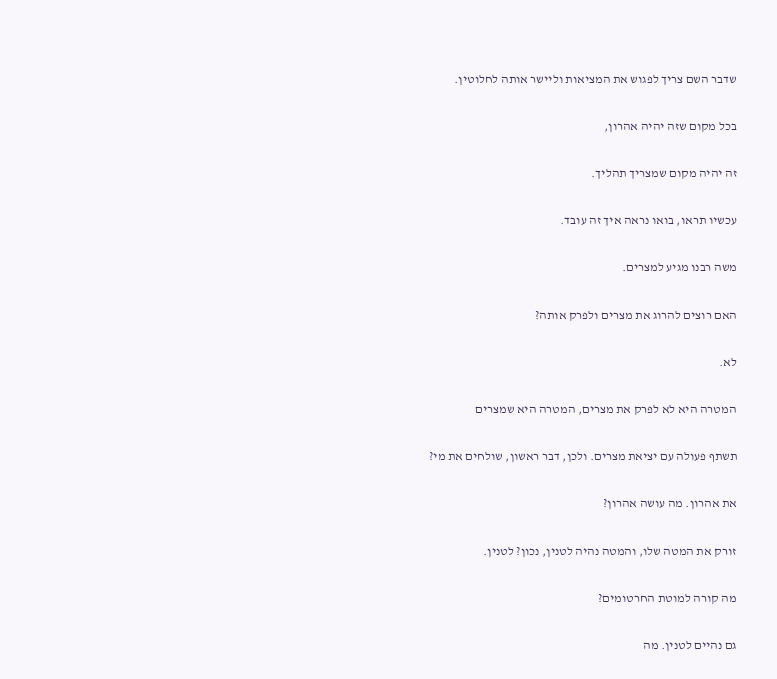שדבר השם צריך לפגוש את המציאות וליישר אותה לחלוטין.

בכל מקום שזה יהיה אהרון,

זה יהיה מקום שמצריך תהליך.

עכשיו תראו, בואו נראה איך זה עובד.

משה רבנו מגיע למצרים.

האם רוצים להרוג את מצרים ולפרק אותה?

לא.

המטרה היא לא לפרק את מצרים, המטרה היא שמצרים

תשתף פעולה עם יציאת מצרים. ולכן, דבר ראשון, שולחים את מי?

את אהרון. מה עושה אהרון?

זורק את המטה שלו, והמטה נהיה לטנין, נכון? לטנין.

מה קורה למוטת החרטומים?

גם נהיים לטנין. מה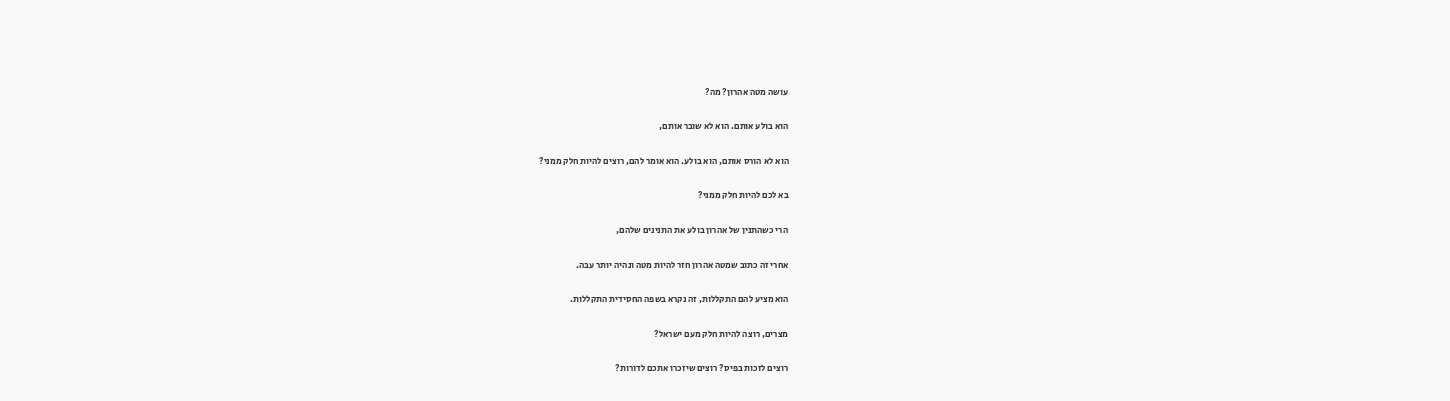עושה מטה אהרון? מה?

הוא בולע אותם. הוא לא שובר אותם,

הוא לא הורס אותם, הוא בולע. הוא אומר להם, רוצים להיות חלק ממני?

בא לכם להיות חלק ממני?

הרי כשהתנין של אהרון בולע את התנינים שלהם,

אחרי זה כתוב שמטה אהרון חזר להיות מטה ונהיה יותר עבה.

הוא מציע להם התקללות, זה נקרא בשפה החסידית התקללות.

מצרים, רוצה להיות חלק מעם ישראל?

רוצים לזכות בפיס? רוצים שיזכרו אתכם לדורות?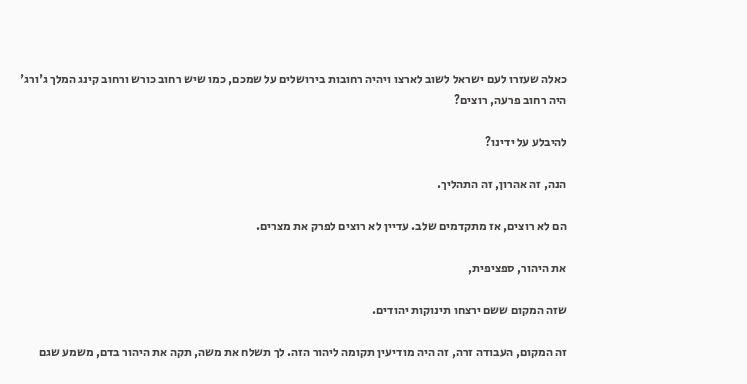כאלה שעזרו לעם ישראל לשוב לארצו ויהיה רחובות בירושלים על שמכם, כמו שיש רחוב כורש ורחוב קינג המלך ג'ורג' היה רחוב פרעה, רוצים?

להיבלע על ידינו?

הנה, זה אהרון, זה התהליך.

הם לא רוצים, אז מתקדמים שלב. עדיין לא רוצים לפרק את מצרים.

את היהור, ספציפית,

שזה המקום ששם ירצחו תינוקות יהודים.

זה המקום, העבודה זרה, זה היה מודיעין תקומה ליהור הזה. לך תשלח את משה, תקה את היהור בדם, משמע שגם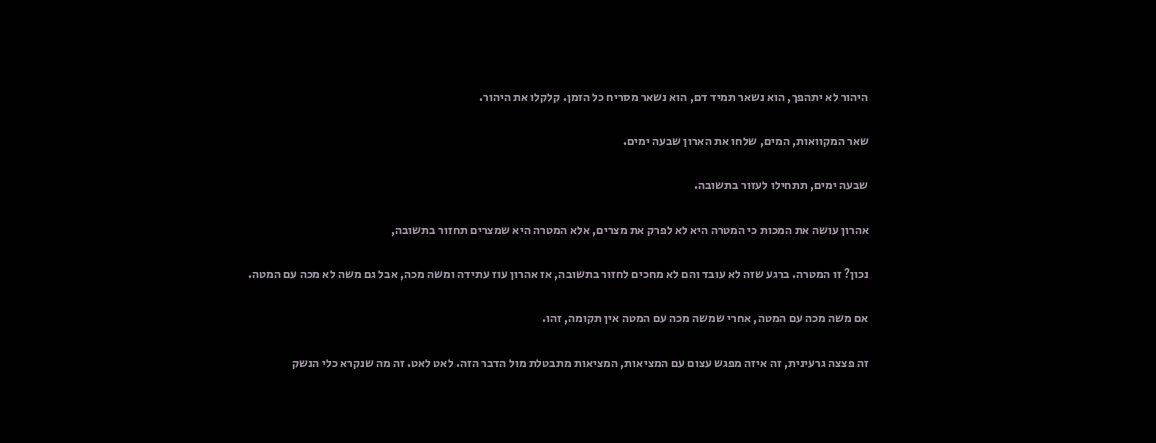היהור לא יתהפך, הוא נשאר תמיד דם, הוא נשאר מסריח כל הזמן. קלקלו את היהור.

שאר המקוואות, המים, שלחו את הארון שבעה ימים.

שבעה ימים, תתחילו לעזור בתשובה.

אהרון עושה את המכות כי המטרה היא לא לפרק את מצרים, אלא המטרה היא שמצרים תחזור בתשובה,

נכון? זו המטרה. ברגע שזה לא עובד והם לא מחכים לחזור בתשובה, אז אהרון עוז עתידה ומשה מכה, אבל גם משה לא מכה עם המטה.

אם משה מכה עם המטה, אחרי שמשה מכה עם המטה אין תקומה, זהו.

זה פצצה גרעינית, זה איזה מפגש עצום עם המציאות, המציאות מתבטלת מול הדבר הזה. לאט לאט. זה מה שנקרא כלי הנשק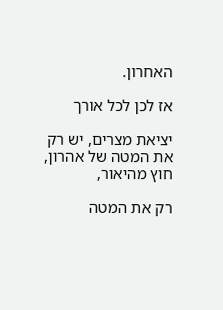האחרון.

אז לכן לכל אורך

יציאת מצרים, יש רק את המטה של אהרון, חוץ מהיאור,

רק את המטה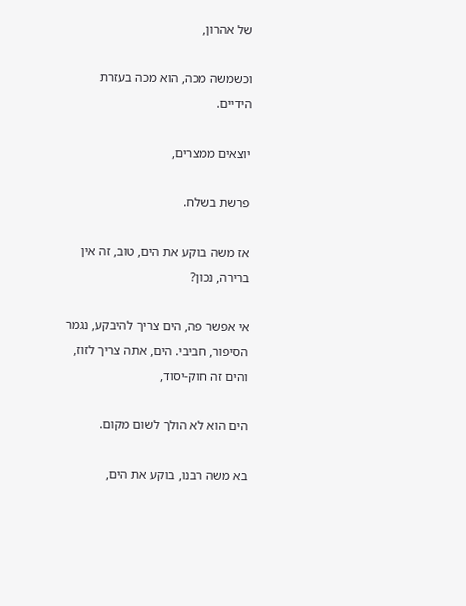של אהרון,

וכשמשה מכה, הוא מכה בעזרת הידיים.

יוצאים ממצרים,

פרשת בשלח.

אז משה בוקע את הים, טוב, זה אין ברירה, נכון?

אי אפשר פה, הים צריך להיבקע, נגמר הסיפור, חביבי. הים, אתה צריך לזוז, והים זה חוק-יסוד,

הים הוא לא הולך לשום מקום.

בא משה רבנו, בוקע את הים,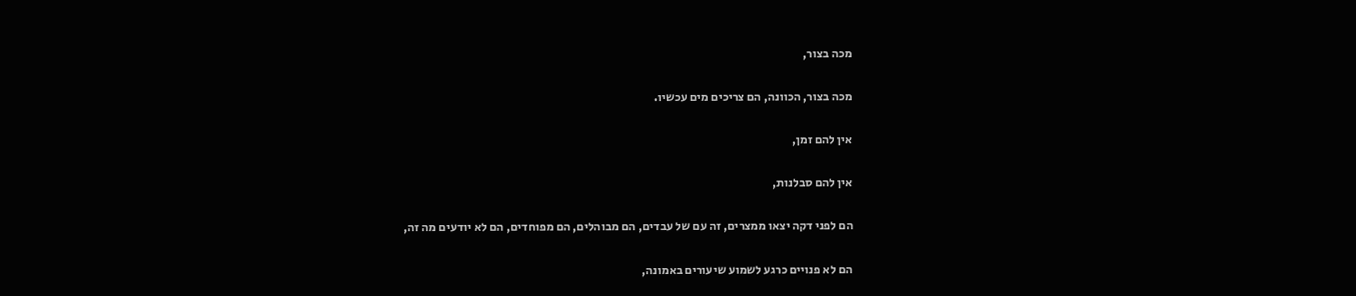מכה בצור,

מכה בצור, הכוונה, הם צריכים מים עכשיו.

אין להם זמן,

אין להם סבלנות,

הם לפני דקה יצאו ממצרים, זה עם של עבדים, הם מבוהלים, הם מפוחדים, הם לא יודעים מה זה,

הם לא פנויים כרגע לשמוע שיעורים באמונה,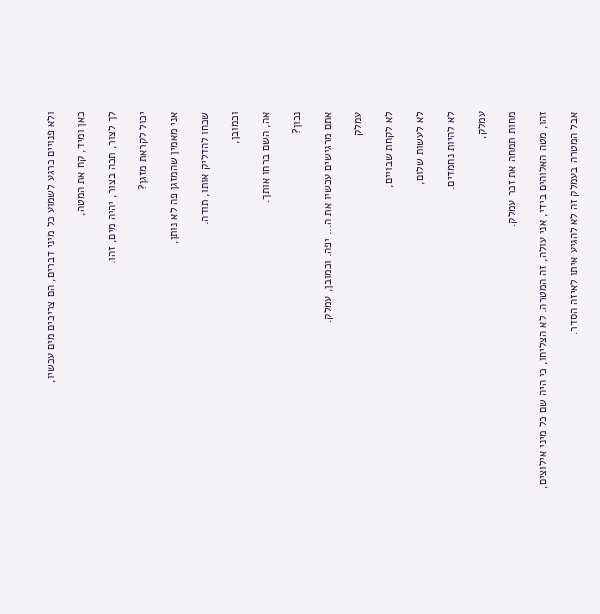ולא פנויים כרגע לשמוע כל מיני דברים, הם צריכים מים עכשיו,

כאן ומיד, קח את המטה,

לך לצור, תכה בצור, יהיה מים, זהו.

יכול לקראת מזגן?

אני מאמין שהמזגן פה לא נותן,

שכחו להדליק אותו, תודה.

וכמובן,

אה, השם ברחו אותך.

נכון?

אתם מרגישים עכשיו את ה... יפה. וכמובן, עמלק.

עמלק

לא לקחת שבויים,

לא לעשות שלום,

לא להיות נחמדים.

עמלק,

מחות תמחה את זכר עמלק.

זהו, מטה האלוהים בידי, אני עולה, זה המטרה. לא הצליחו, כי היה שם כל מיני אילוצים,

אבל המטרה בעמלק זה לא להגיע איתו לאיזה הסדר.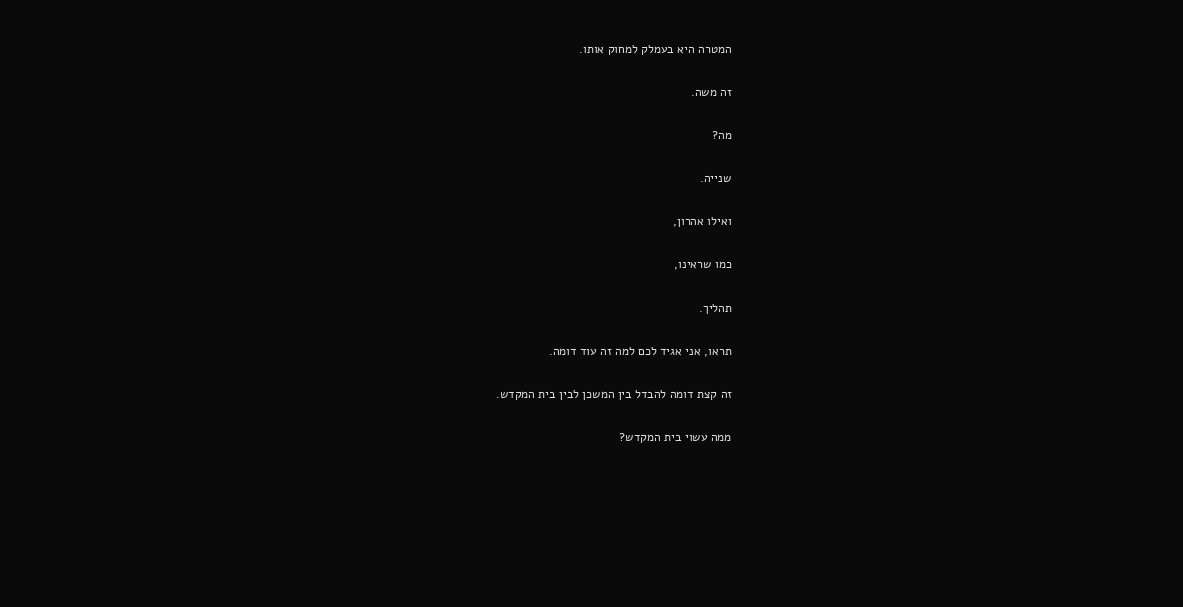המטרה היא בעמלק למחוק אותו.

זה משה.

מה?

שנייה.

ואילו אהרון,

כמו שראינו,

תהליך.

תראו, אני אגיד לכם למה זה עוד דומה.

זה קצת דומה להבדל בין המשכן לבין בית המקדש.

ממה עשוי בית המקדש?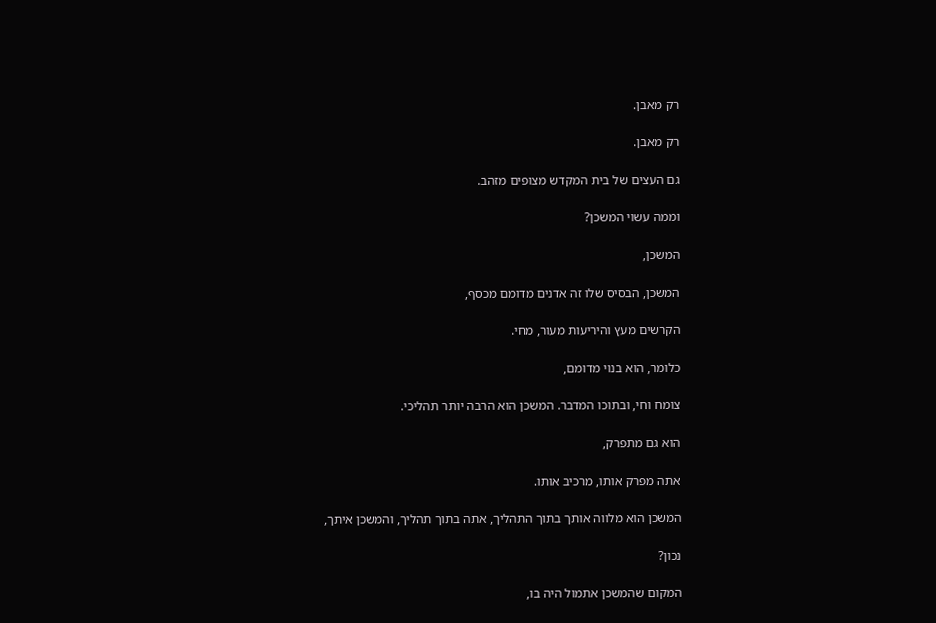רק מאבן.

רק מאבן.

גם העצים של בית המקדש מצופים מזהב.

וממה עשוי המשכן?

המשכן,

המשכן, הבסיס שלו זה אדנים מדומם מכסף,

הקרשים מעץ והיריעות מעור, מחי.

כלומר, הוא בנוי מדומם,

צומח וחי, ובתוכו המדבר. המשכן הוא הרבה יותר תהליכי.

הוא גם מתפרק,

אתה מפרק אותו, מרכיב אותו.

המשכן הוא מלווה אותך בתוך התהליך, אתה בתוך תהליך, והמשכן איתך,

נכון?

המקום שהמשכן אתמול היה בו,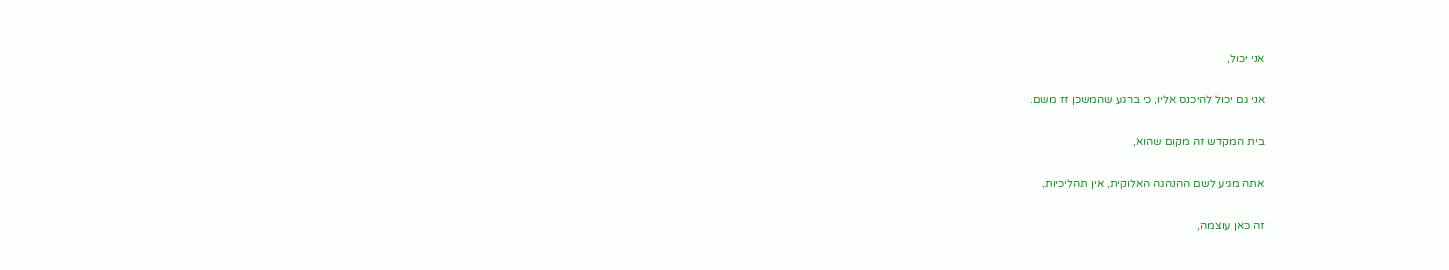אני יכול,

אני גם יכול להיכנס אליו, כי ברגע שהמשכן זז משם.

בית המקדש זה מקום שהוא,

אתה מגיע לשם ההנהגה האלוקית, אין תהליכיות,

זה כאן עוצמה,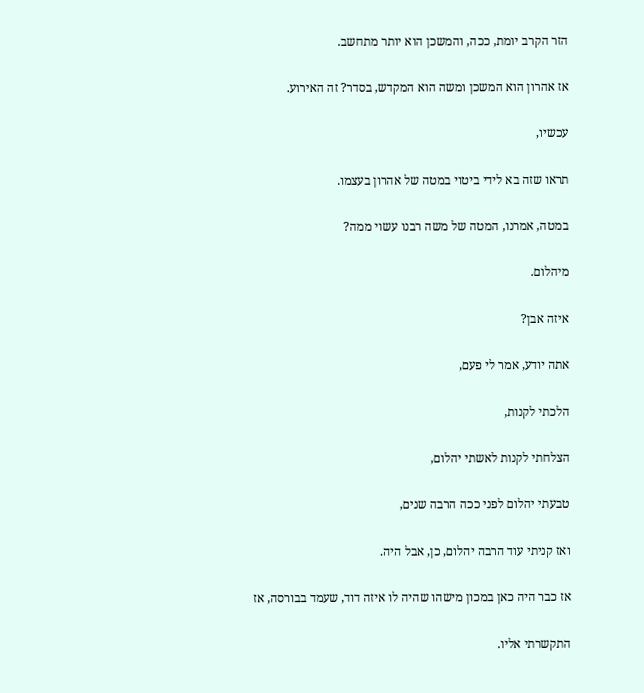הזר הקרב יומת, ככה, והמשכן הוא יותר מתחשב.

אז אהרון הוא המשכן ומשה הוא המקדש, בסדר? זה האירוע.

עכשיו,

תראו שזה בא לידי ביטוי במטה של אהרון בעצמו.

במטה, אמרנו, המטה של משה רבנו עשוי ממה?

מיהלום.

איזה אבן?

אתה יודע, אמר לי פעם,

הלכתי לקנות,

הצלחתי לקנות לאשתי יהלום,

טבעתי יהלום לפני ככה הרבה שנים,

ואז קניתי עוד הרבה יהלום, כן, אבל היה.

אז כבר היה כאן במכון מישהו שהיה לו איזה דוד, שעמד בבורסה, אז

התקשרתי אליו.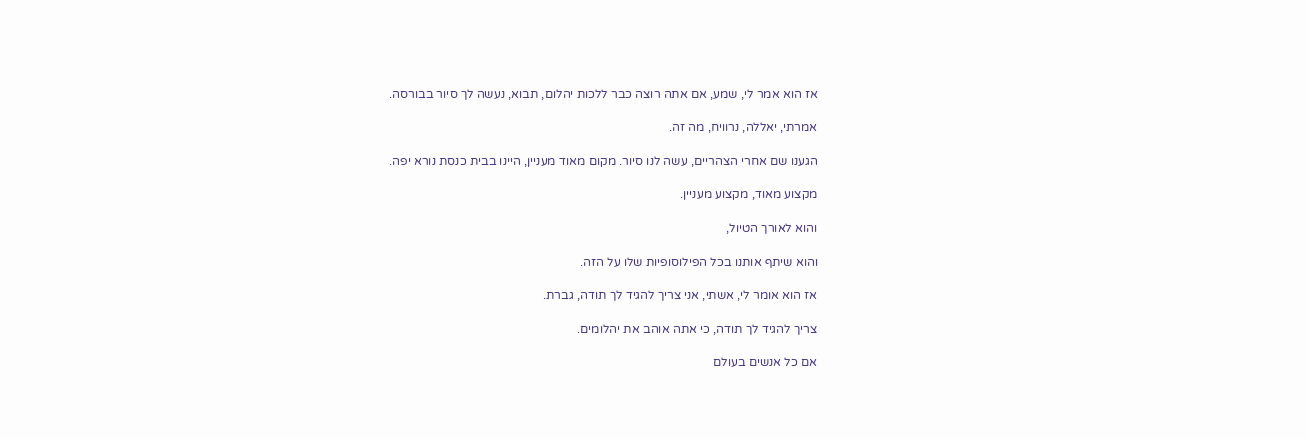אז הוא אמר לי, שמע, אם אתה רוצה כבר ללכות יהלום, תבוא, נעשה לך סיור בבורסה.

אמרתי, יאללה, נרוויח, מה זה.

הגענו שם אחרי הצהריים, עשה לנו סיור. מקום מאוד מעניין, היינו בבית כנסת נורא יפה.

מקצוע מאוד, מקצוע מעניין.

והוא לאורך הטיול,

והוא שיתף אותנו בכל הפילוסופיות שלו על הזה.

אז הוא אומר לי, אשתי, אני צריך להגיד לך תודה, גברת.

צריך להגיד לך תודה, כי אתה אוהב את יהלומים.

אם כל אנשים בעולם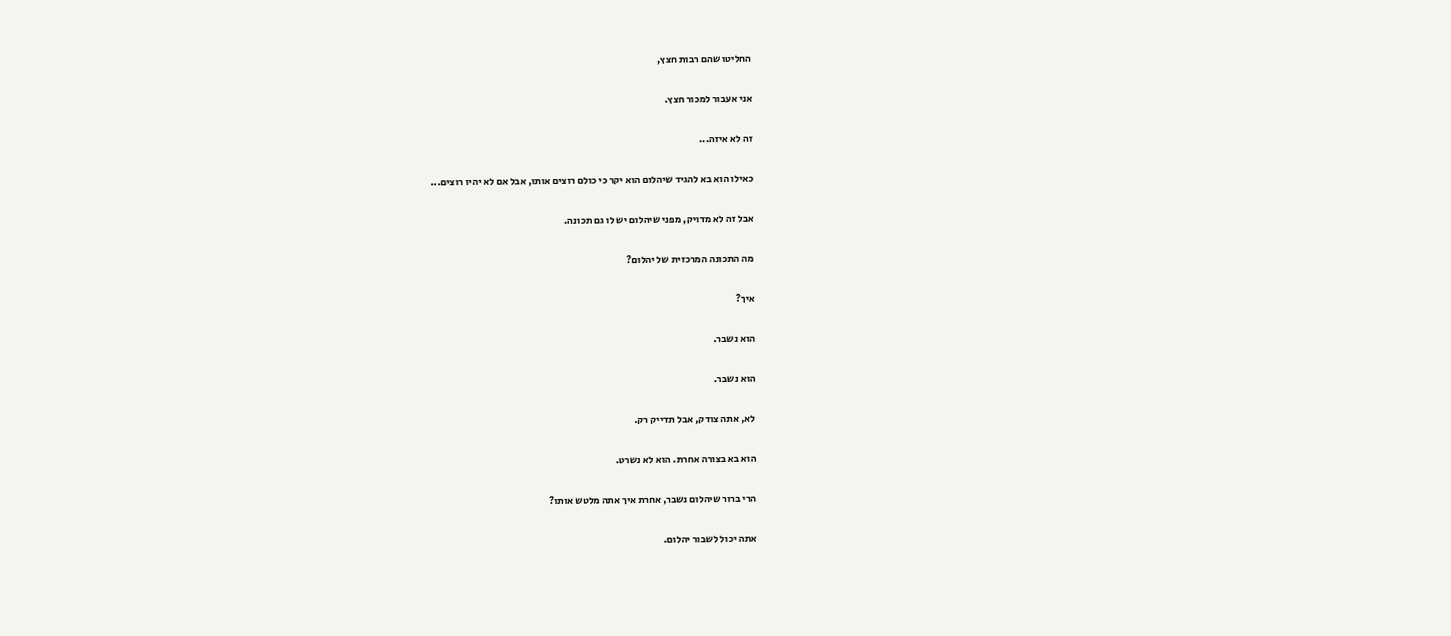החליטו שהם רבות חצץ,

אני אעבור למכור חצץ.

זה לא איזה...

כאילו הוא בא להגיד שיהלום הוא יקר כי כולם רוצים אותו, אבל אם לא יהיו רוצים...

אבל זה לא מדויק, מפני שיהלום יש לו גם תכונה.

מה התכונה המרכזית של יהלום?

איך?

הוא נשבר.

הוא נשבר.

לא, אתה צודק, אבל תדייק רק.

הוא בא בצורה אחרת. הוא לא נשרט.

הרי ברור שיהלום נשבר, אחרת איך אתה מלטש אותו?

אתה יכול לשבור יהלום.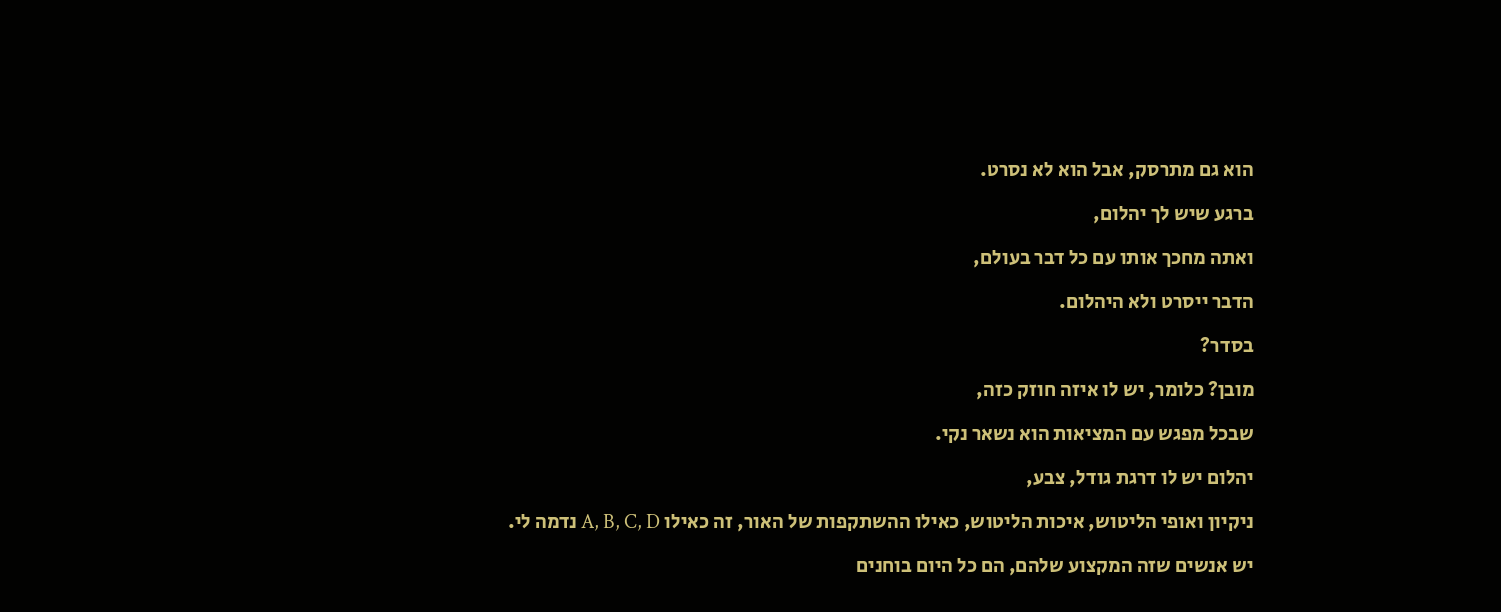הוא גם מתרסק, אבל הוא לא נסרט.

ברגע שיש לך יהלום,

ואתה מחכך אותו עם כל דבר בעולם,

הדבר ייסרט ולא היהלום.

בסדר?

מובן? כלומר, יש לו איזה חוזק כזה,

שבכל מפגש עם המציאות הוא נשאר נקי.

יהלום יש לו דרגת גודל, צבע,

ניקיון ואופי הליטוש, איכות הליטוש, כאילו ההשתקפות של האור, זה כאילו A, B, C, D נדמה לי.

יש אנשים שזה המקצוע שלהם, הם כל היום בוחנים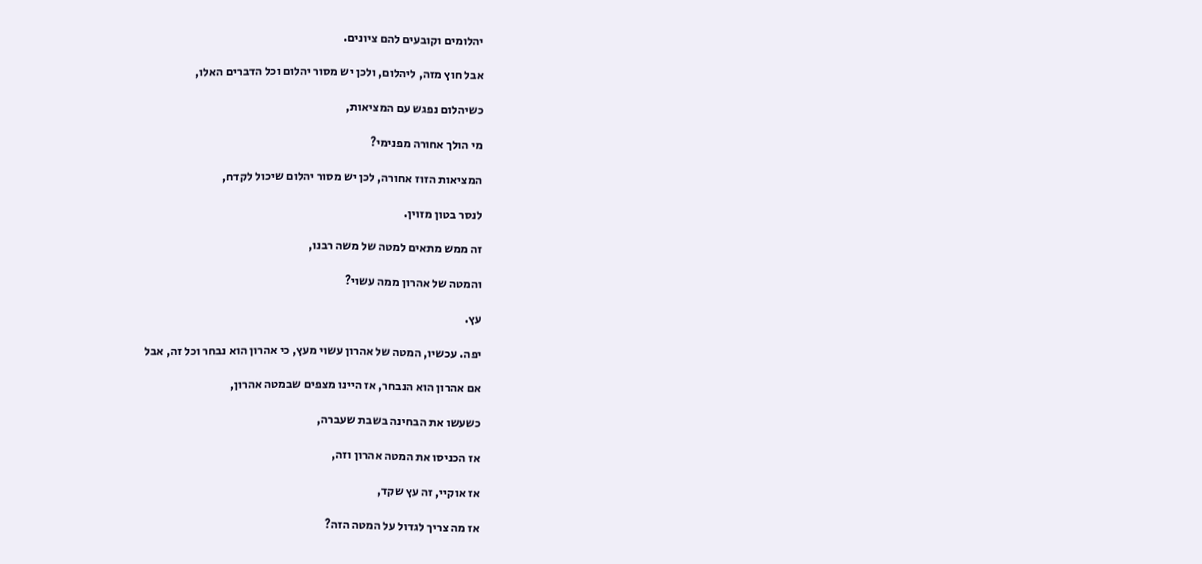יהלומים וקובעים להם ציונים.

אבל חוץ מזה, ליהלום, ולכן יש מסור יהלום וכל הדברים האלו,

כשיהלום נפגש עם המציאות,

מי הולך אחורה מפנימי?

המציאות הזוז אחורה, לכן יש מסור יהלום שיכול לקדח,

לנסר בטון מזוין.

זה ממש מתאים למטה של משה רבנו,

והמטה של אהרון ממה עשוי?

עץ.

יפה. עכשיו, המטה של אהרון עשוי מעץ, כי אהרון הוא נבחר וכל זה, אבל

אם אהרון הוא הנבחר, אז היינו מצפים שבמטה אהרון,

כשעשו את הבחינה בשבת שעברה,

אז הכניסו את המטה אהרון וזה,

אז אוקיי, זה עץ שקד,

אז מה צריך לגדול על המטה הזה?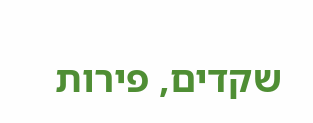שקדים, פירות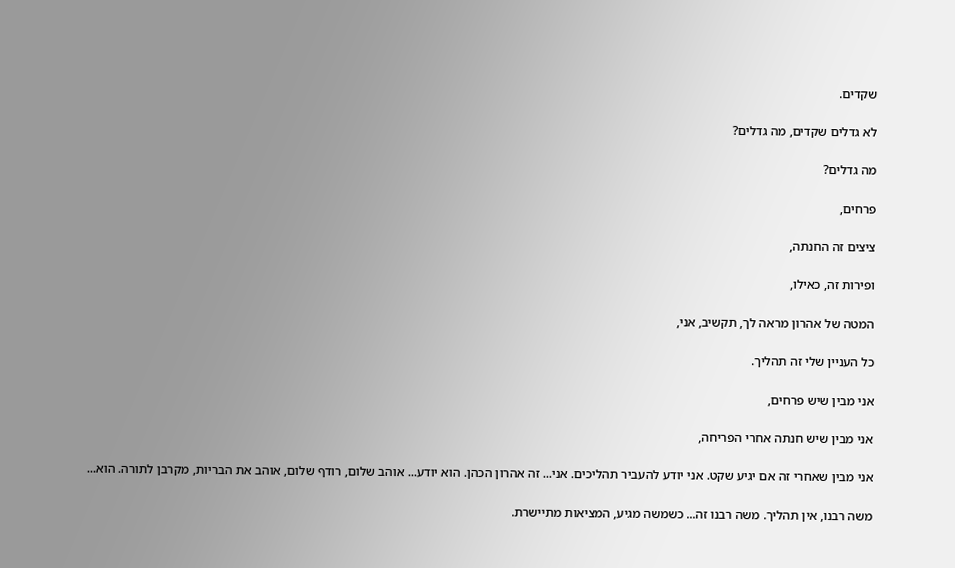שקדים.

לא גדלים שקדים, מה גדלים?

מה גדלים?

פרחים,

ציצים זה החנתה,

ופירות זה, כאילו,

המטה של אהרון מראה לך, תקשיב, אני,

כל העניין שלי זה תהליך.

אני מבין שיש פרחים,

אני מבין שיש חנתה אחרי הפריחה,

אני מבין שאחרי זה אם יגיע שקט. אני יודע להעביר תהליכים. אני... זה אהרון הכהן. הוא יודע... אוהב שלום, רודף שלום, אוהב את הבריות, מקרבן לתורה. הוא...

משה רבנו, אין תהליך. משה רבנו זה... כשמשה מגיע, המציאות מתיישרת.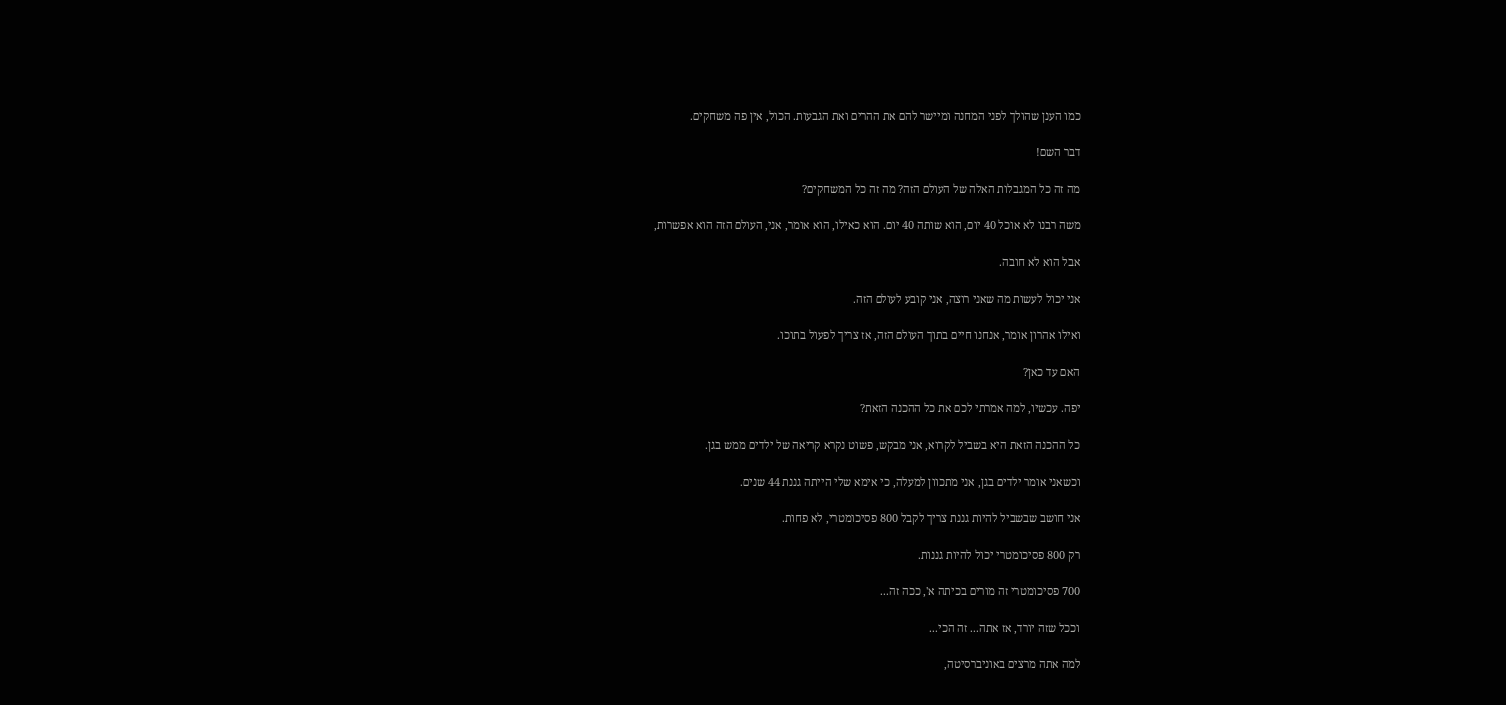כמו הענן שהולך לפני המחנה ומיישר להם את ההרים ואת הגבעות. הכול, אין פה משחקים.

דבר השם!

מה זה כל המגבלות האלה של העולם הזה? מה זה כל המשחקים?

משה רבנו לא אוכל 40 יום, הוא שותה 40 יום. הוא כאילו, הוא אומר, אני, העולם הזה הוא אפשרות,

אבל הוא לא חובה.

אני יכול לעשות מה שאני רוצה, אני קובע לעולם הזה.

ואילו אהרון אומר, אנחנו חיים בתוך העולם הזה, אז צריך לפעול בתוכו.

האם עד כאן?

יפה. עכשיו, למה אמרתי לכם את כל ההכנה הזאת?

כל ההכנה הזאת היא בשביל לקרוא, אני מבקש, פשוט נקרא קריאה של ילדים ממש בגן.

וכשאני אומר ילדים בגן, אני מתכוון למעלה, כי אימא שלי הייתה גננת 44 שנים.

אני חושב שבשביל להיות גננת צריך לקבל 800 פסיכומטרי, לא פחות.

רק 800 פסיכומטרי יכול להיות גננות.

700 פסיכומטרי זה מורים בכיתה א', ככה זה...

וככל שזה יורד, אז אתה... זה הכי...

למה אתה מרצים באוניברסיטה,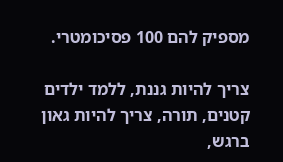מספיק להם 100 פסיכומטרי.

צריך להיות גננת, ללמד ילדים קטנים, תורה, צריך להיות גאון ברגש,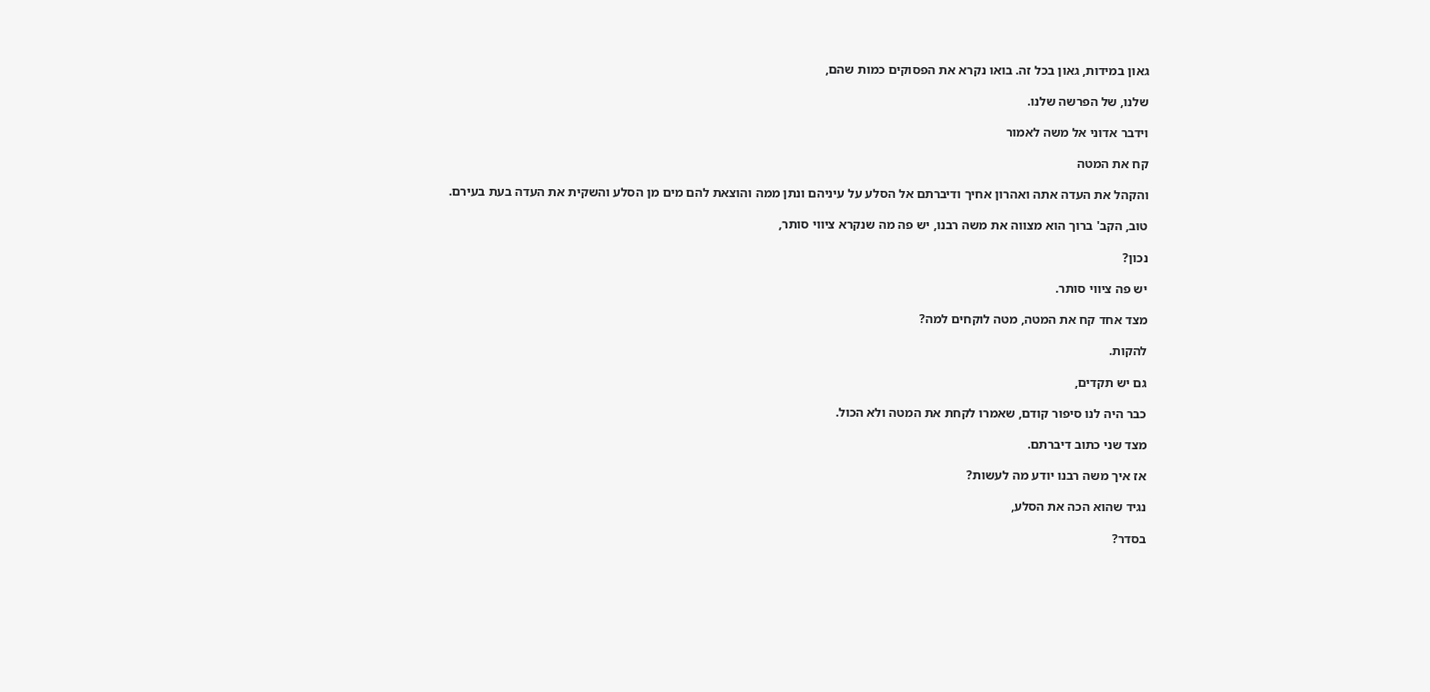גאון במידות, גאון בכל זה. בואו נקרא את הפסוקים כמות שהם,

שלנו, של הפרשה שלנו.

וידבר אדוני אל משה לאמור

קח את המטה

והקהל את העדה אתה ואהרון אחיך ודיברתם אל הסלע על עיניהם ונתן ממה והוצאת להם מים מן הסלע והשקית את העדה בעת בעירם.

טוב, הקב' ברוך הוא מצווה את משה רבנו, יש פה מה שנקרא ציווי סותר,

נכון?

יש פה ציווי סותר.

מצד אחד קח את המטה, מטה לוקחים למה?

להקות.

גם יש תקדים,

כבר היה לנו סיפור קודם, שאמרו לקחת את המטה ולא הכול.

מצד שני כתוב דיברתם.

אז איך משה רבנו יודע מה לעשות?

נגיד שהוא הכה את הסלע,

בסדר?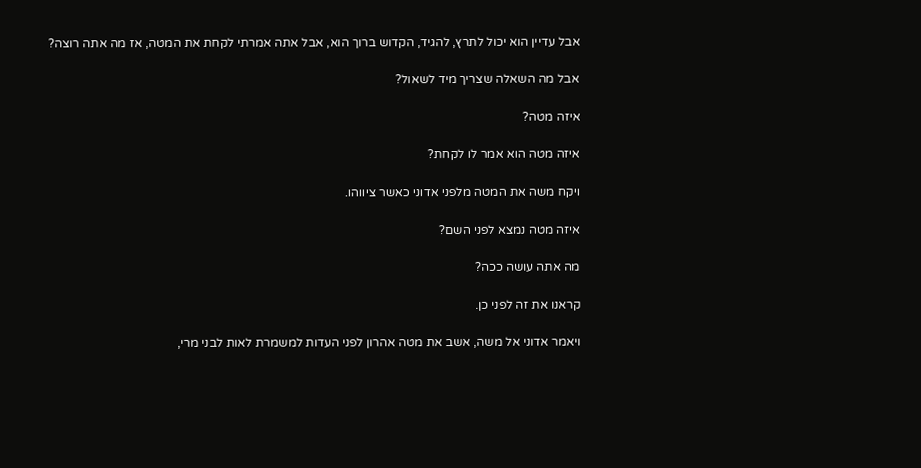אבל עדיין הוא יכול לתרץ, להגיד, הקדוש ברוך הוא, אבל אתה אמרתי לקחת את המטה, אז מה אתה רוצה?

אבל מה השאלה שצריך מיד לשאול?

איזה מטה?

איזה מטה הוא אמר לו לקחת?

ויקח משה את המטה מלפני אדוני כאשר ציווהו.

איזה מטה נמצא לפני השם?

מה אתה עושה ככה?

קראנו את זה לפני כן.

ויאמר אדוני אל משה, אשב את מטה אהרון לפני העדות למשמרת לאות לבני מרי,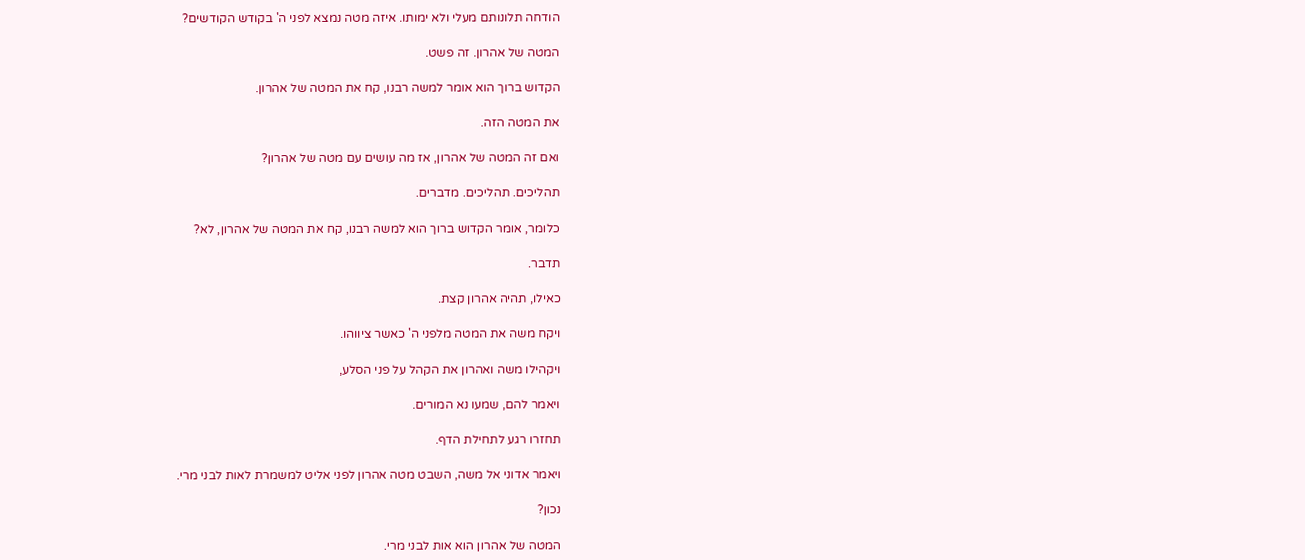הודחה תלונותם מעלי ולא ימותו. איזה מטה נמצא לפני ה' בקודש הקודשים?

המטה של אהרון. זה פשט.

הקדוש ברוך הוא אומר למשה רבנו, קח את המטה של אהרון.

את המטה הזה.

ואם זה המטה של אהרון, אז מה עושים עם מטה של אהרון?

תהליכים. תהליכים. מדברים.

כלומר, אומר הקדוש ברוך הוא למשה רבנו, קח את המטה של אהרון, לא?

תדבר.

כאילו, תהיה אהרון קצת.

ויקח משה את המטה מלפני ה' כאשר ציווהו.

ויקהילו משה ואהרון את הקהל על פני הסלע,

ויאמר להם, שמעו נא המורים.

תחזרו רגע לתחילת הדף.

ויאמר אדוני אל משה, השבט מטה אהרון לפני אליט למשמרת לאות לבני מרי.

נכון?

המטה של אהרון הוא אות לבני מרי.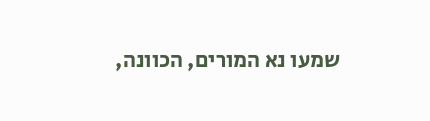שמעו נא המורים, הכוונה,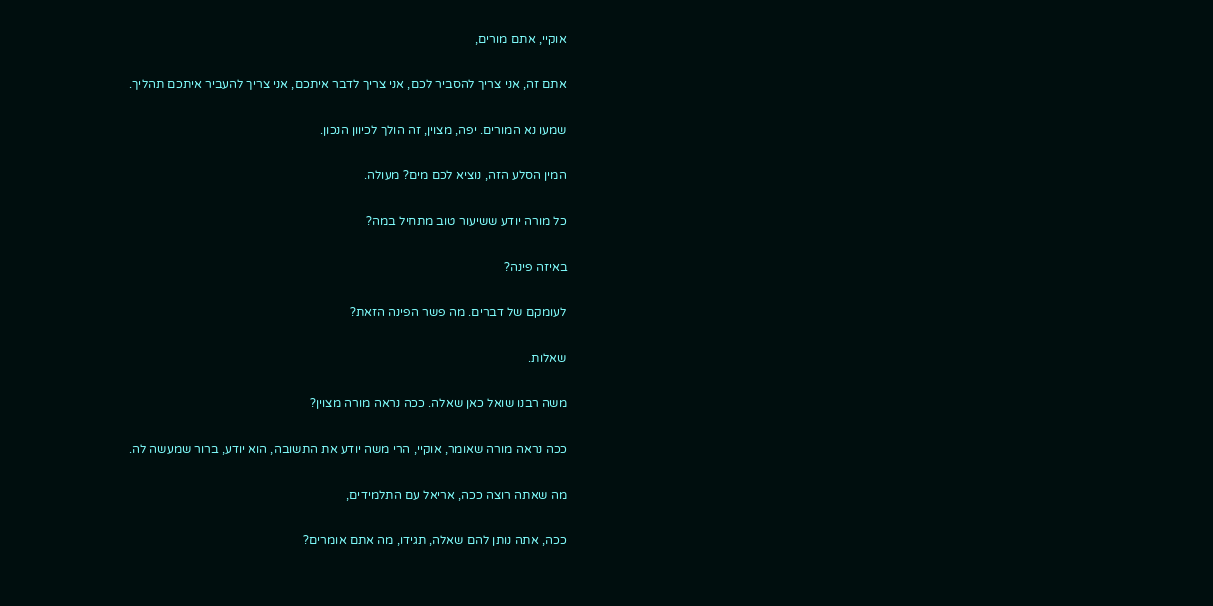אוקיי, אתם מורים,

אתם זה, אני צריך להסביר לכם, אני צריך לדבר איתכם, אני צריך להעביר איתכם תהליך.

שמעו נא המורים. יפה, מצוין, זה הולך לכיוון הנכון.

המין הסלע הזה, נוציא לכם מים? מעולה.

כל מורה יודע ששיעור טוב מתחיל במה?

באיזה פינה?

לעומקם של דברים. מה פשר הפינה הזאת?

שאלות.

משה רבנו שואל כאן שאלה. ככה נראה מורה מצוין?

ככה נראה מורה שאומר, אוקיי, הרי משה יודע את התשובה, הוא יודע, ברור שמעשה לה.

מה שאתה רוצה ככה, אריאל עם התלמידים,

ככה, אתה נותן להם שאלה, תגידו, מה אתם אומרים?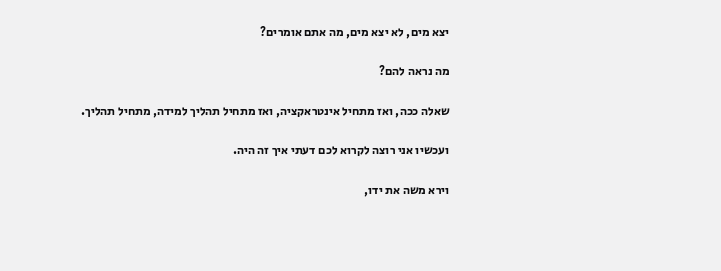יצא מים, לא יצא מים, מה אתם אומרים?

מה נראה להם?

שאלה ככה, ואז מתחיל אינטראקציה, ואז מתחיל תהליך למידה, מתחיל תהליך.

ועכשיו אני רוצה לקרוא לכם דעתי איך זה היה.

וירא משה את ידו,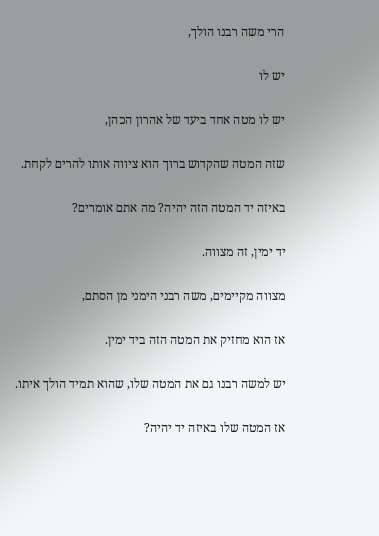הרי משה רבנו הולך,

יש לו

יש לו מטה אחד ביעד של אהרון הכהן,

שזה המטה שהקדוש ברוך הוא ציווה אותו להרים לקחת.

באיזה יד המטה הזה יהיה? מה אתם אומרים?

יד ימין, זה מצווה.

מצווה מקיימים, משה רבני הימני מן הסתם,

אז הוא מחזיק את המטה הזה ביד ימין.

יש למשה רבנו גם את המטה שלו, שהוא תמיד הולך איתו.

אז המטה שלו באיזה יד יהיה?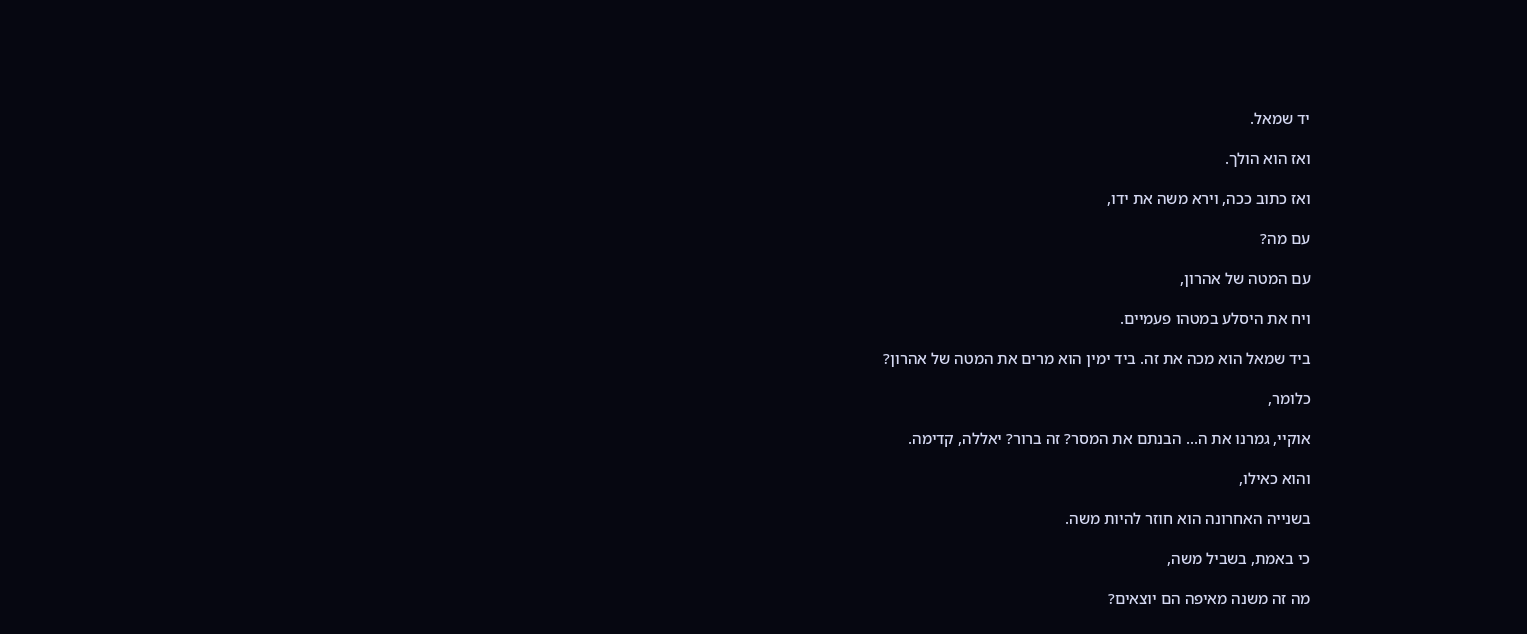יד שמאל.

ואז הוא הולך.

ואז כתוב ככה, וירא משה את ידו,

עם מה?

עם המטה של אהרון,

ויח את היסלע במטהו פעמיים.

ביד שמאל הוא מכה את זה. ביד ימין הוא מרים את המטה של אהרון?

כלומר,

אוקיי, גמרנו את ה... הבנתם את המסר? זה ברור? יאללה, קדימה.

והוא כאילו,

בשנייה האחרונה הוא חוזר להיות משה.

כי באמת, בשביל משה,

מה זה משנה מאיפה הם יוצאים?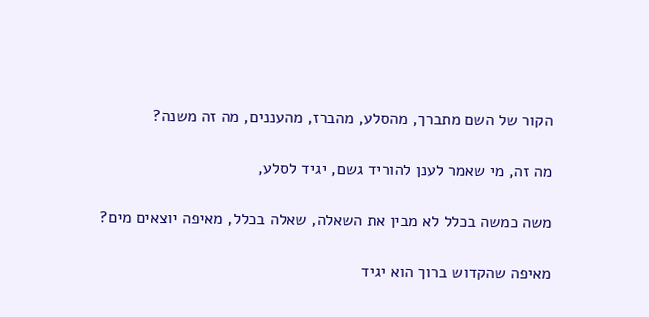הקור של השם מתברך, מהסלע, מהברז, מהעננים, מה זה משנה?

מה זה, מי שאמר לענן להוריד גשם, יגיד לסלע,

משה כמשה בכלל לא מבין את השאלה, שאלה בכלל, מאיפה יוצאים מים?

מאיפה שהקדוש ברוך הוא יגיד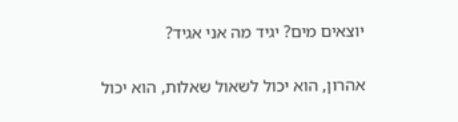יוצאים מים? יגיד מה אני אגיד?

אהרון, הוא יכול לשאול שאלות, הוא יכול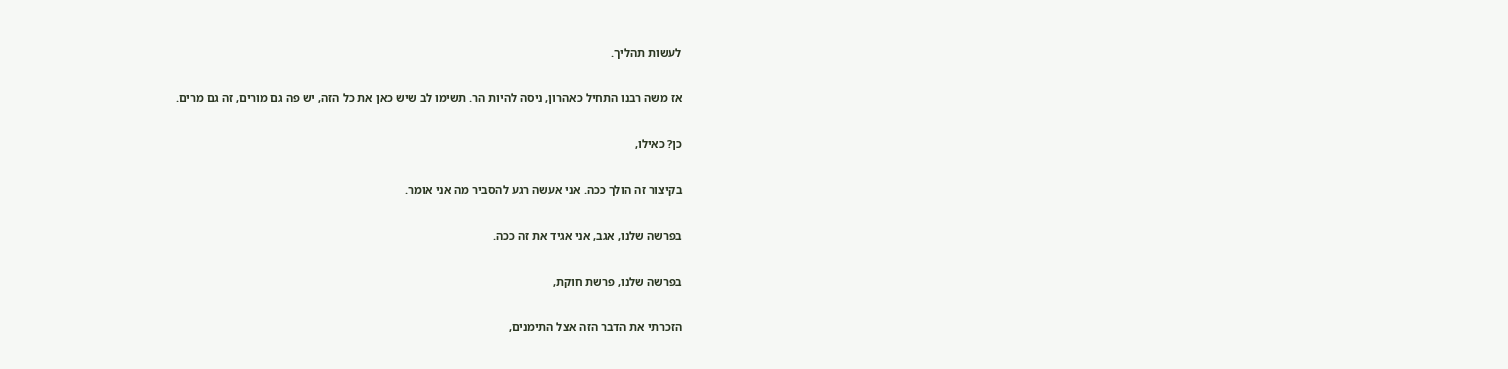לעשות תהליך.

אז משה רבנו התחיל כאהרון, ניסה להיות הר. תשימו לב שיש כאן את כל הזה, יש פה גם מורים, זה גם מרים.

כן? כאילו,

בקיצור זה הולך ככה. אני אעשה רגע להסביר מה אני אומר.

בפרשה שלנו, אגב, אני אגיד את זה ככה.

בפרשה שלנו, פרשת חוקת,

הזכרתי את הדבר הזה אצל התימנים,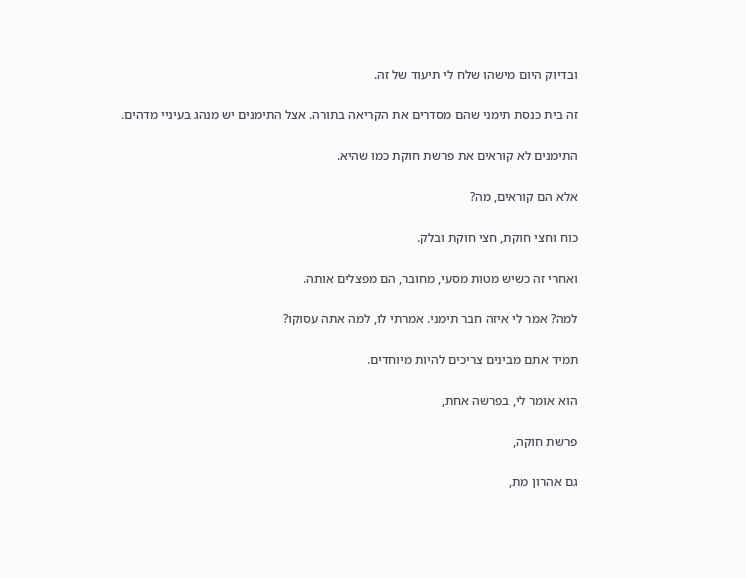ובדיוק היום מישהו שלח לי תיעוד של זה.

זה בית כנסת תימני שהם מסדרים את הקריאה בתורה. אצל התימנים יש מנהג בעיניי מדהים.

התימנים לא קוראים את פרשת חוקת כמו שהיא.

אלא הם קוראים, מה?

כוח וחצי חוקת, חצי חוקת ובלק.

ואחרי זה כשיש מטות מסעי, מחובר, הם מפצלים אותה.

למה? אמר לי איזה חבר תימני. אמרתי לו, למה אתה עסוקו?

תמיד אתם מבינים צריכים להיות מיוחדים.

הוא אומר לי, בפרשה אחת,

פרשת חוקה,

גם אהרון מת,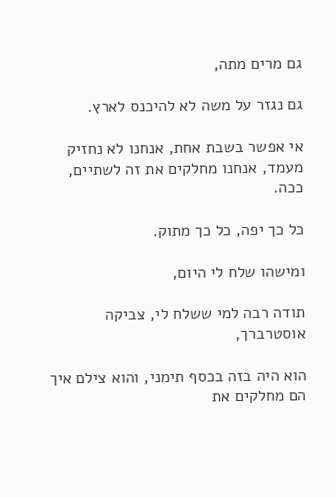גם מרים מתה,

גם נגזר על משה לא להיכנס לארץ.

אי אפשר בשבת אחת, אנחנו לא נחזיק מעמד, אנחנו מחלקים את זה לשתיים, ככה.

כל כך יפה, כל כך מתוק.

ומישהו שלח לי היום,

תודה רבה למי ששלח לי, צביקה אוסטרברך,

הוא היה בזה בכסף תימני, והוא צילם איך הם מחלקים את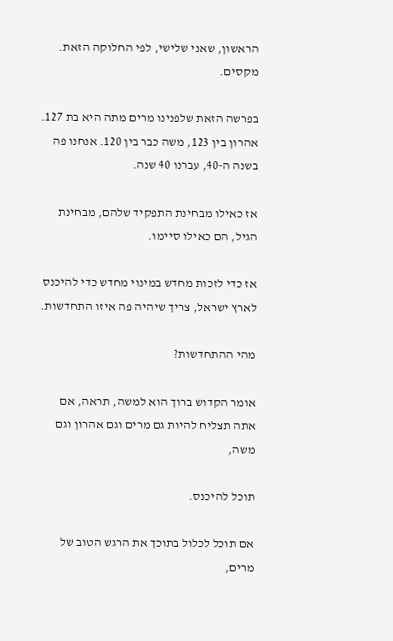הראשון, שאני שלישי, לפי החלוקה הזאת. מקסים.

בפרשה הזאת שלפנינו מרים מתה היא בת 127. אהרון בין 123, משה כבר בין 120. אנחנו פה בשנה ה-40, עברנו 40 שנה.

אז כאילו מבחינת התפקיד שלהם, מבחינת הגיל, הם כאילו סיימו.

אז כדי לזכות מחדש במינוי מחדש כדי להיכנס לארץ ישראל, צריך שיהיה פה איזו התחדשות.

מהי ההתחדשות?

אומר הקדוש ברוך הוא למשה, תראה, אם אתה תצליח להיות גם מרים וגם אהרון וגם משה,

תוכל להיכנס.

אם תוכל לכלול בתוכך את הרגש הטוב של מרים,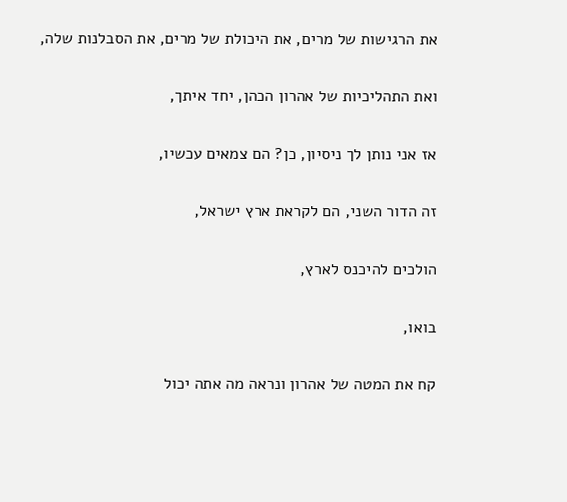את הרגישות של מרים, את היכולת של מרים, את הסבלנות שלה,

ואת התהליכיות של אהרון הכהן, יחד איתך,

אז אני נותן לך ניסיון, כן? הם צמאים עכשיו,

זה הדור השני, הם לקראת ארץ ישראל,

הולכים להיכנס לארץ,

בואו,

קח את המטה של אהרון ונראה מה אתה יכול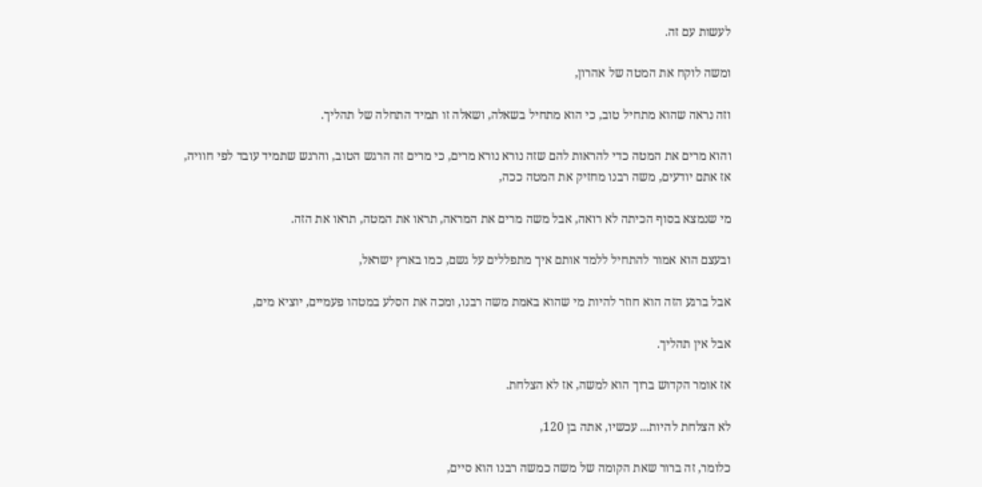לעשות עם זה.

ומשה לוקח את המטה של אהרון,

וזה נראה שהוא מתחיל טוב, כי הוא מתחיל בשאלה, ושאלה זו תמיד התחלה של תהליך.

והוא מרים את המטה כדי להראות להם שזה נורא נורא מרים, כי מרים זה הרגש הטוב, והרגש שתמיד עובד לפי חוויה, אז אתם יודעים, משה רבנו מחזיק את המטה ככה,

מי שנמצא בסוף הכיתה לא רואה, אבל משה מרים את המראה, תראו את המטה, תראו את הזה.

ובעצם הוא אמור להתחיל ללמד אותם איך מתפללים על גשם, כמו בארץ ישראל,

אבל ברגע הזה הוא חוזר להיות מי שהוא באמת משה רבנו, ומכה את הסלע במטהו פעמיים, יוציא מים,

אבל אין תהליך.

אז אומר הקדוש ברוך הוא למשה, אז לא הצלחת.

לא הצלחת להיות... עכשיו, אתה בן 120,

כלומר, זה ברור שאת הקומה של משה כמשה רבנו הוא סיים,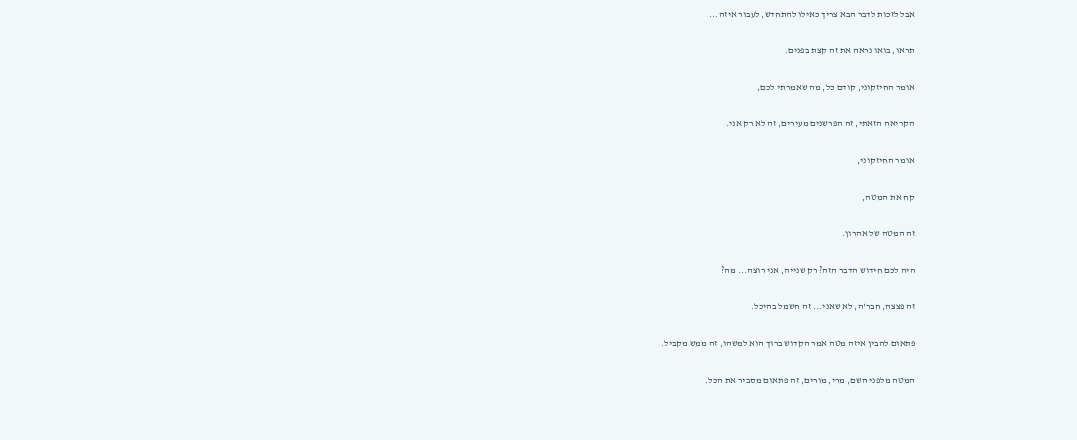אבל לזכות לדבר הבא צריך כאילו להתחדש, לעבור איזה...

תראו, בואו נראה את זה קצת בפנים.

אומר החיזקוני, קודם כל, מה שאמרתי לכם,

הקריאה הזאתי, זה הפרשנים מעירים, זה לא רק אני.

אומר החיזקוני,

קח את המטה,

זה המטה של אהרון.

היה לכם חידוש הדבר הזה? רק שנייה, אני רוצה... מה?

זה פצצה, חבר'ה, לא שאני... זה חשמל בהיכל.

פתאום להבין איזה מטה אמר הקדוש ברוך הוא למשהו, זה ממש מקביל.

המטה מלפני השם, מרי, מורים, זה פתאום מסביר את הכל.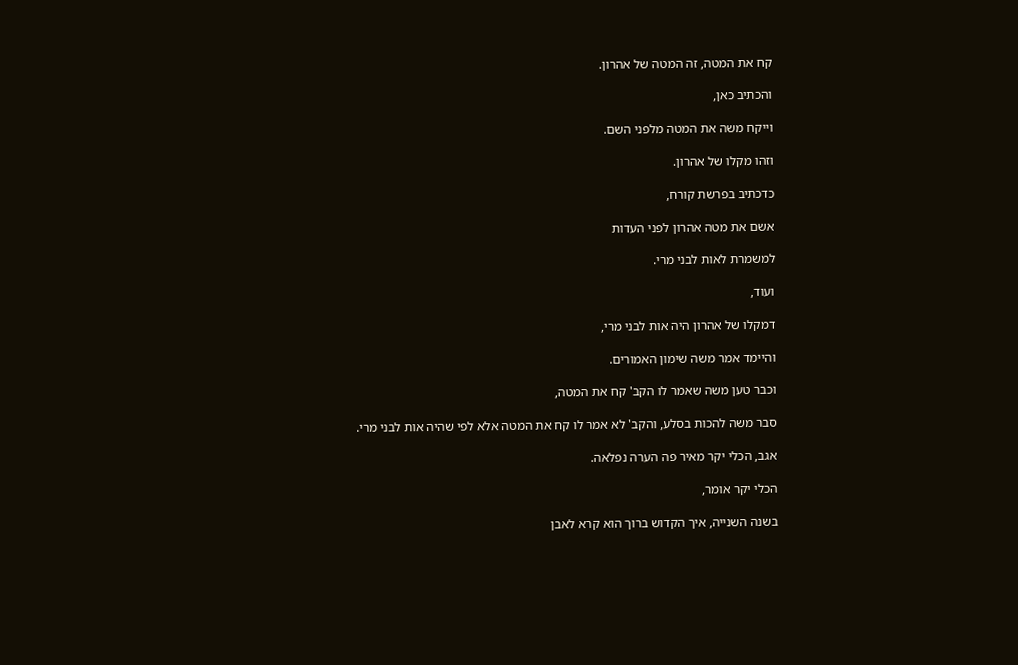קח את המטה, זה המטה של אהרון.

והכתיב כאן,

וייקח משה את המטה מלפני השם.

וזהו מקלו של אהרון.

כדכתיב בפרשת קורח,

אשם את מטה אהרון לפני העדות

למשמרת לאות לבני מרי.

ועוד,

דמקלו של אהרון היה אות לבני מרי,

והיימד אמר משה שימון האמורים.

וכבר טען משה שאמר לו הקב' קח את המטה,

סבר משה להכות בסלע, והקב' לא אמר לו קח את המטה אלא לפי שהיה אות לבני מרי.

אגב, הכלי יקר מאיר פה הערה נפלאה.

הכלי יקר אומר,

בשנה השנייה, איך הקדוש ברוך הוא קרא לאבן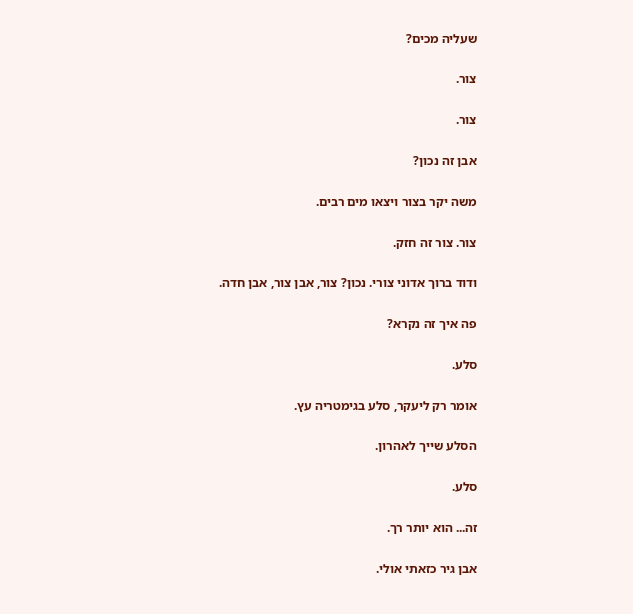שעליה מכים?

צור.

צור.

אבן זה נכון?

משה יקר בצור ויצאו מים רבים.

צור. צור זה חזק.

ודוד ברוך אדוני צורי. נכון? צור, אבן צור, אבן חדה.

פה איך זה נקרא?

סלע.

אומר רק ליעקר, סלע בגימטריה עץ.

הסלע שייך לאהרון.

סלע.

זה... הוא יותר רך.

אבן גיר כזאתי אולי.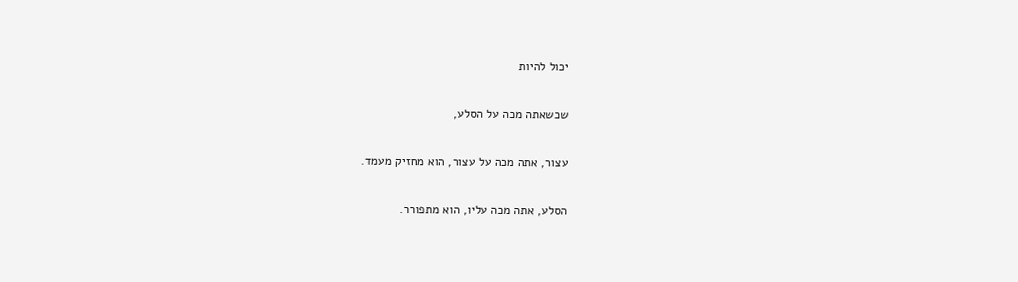יכול להיות

שכשאתה מכה על הסלע,

עצור, אתה מכה על עצור, הוא מחזיק מעמד.

הסלע, אתה מכה עליו, הוא מתפורר.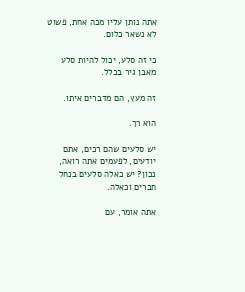אתה נותן עליו מכה אחת, פשוט לא נשאר כלום.

כי זה סלע, יכול להיות סלע מאבן גיר בכלל.

זה מעץ, הם מדברים איתו.

הוא רך.

יש סלעים שהם רכים, אתם יודעים, לפעמים אתה רואה, נכון? יש כאלה סלעים בנחל חברים וכאלה.

אתה אומר, עם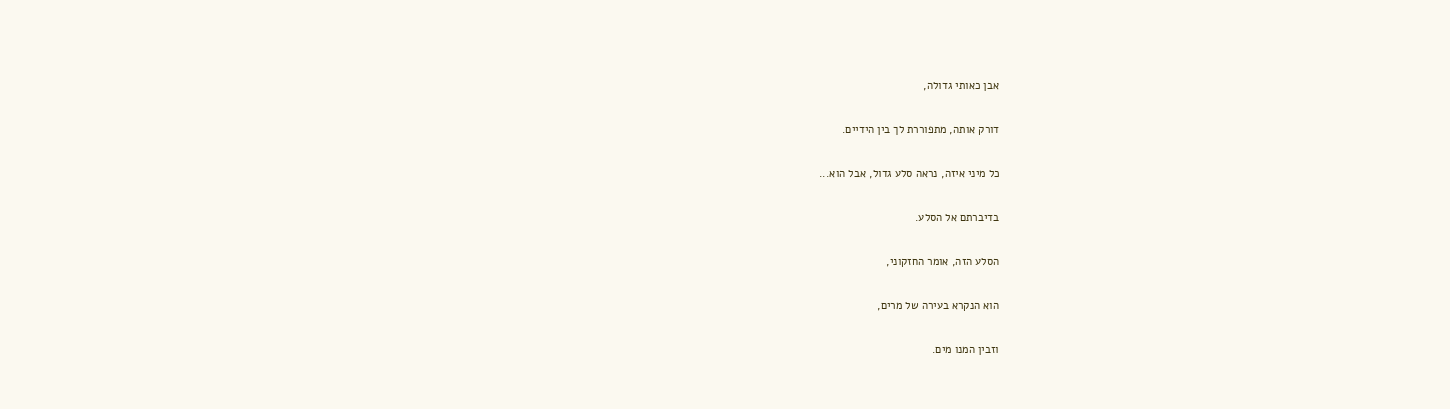אבן כאותי גדולה,

דורק אותה, מתפוררת לך בין הידיים.

כל מיני איזה, נראה סלע גדול, אבל הוא...

בדיברתם אל הסלע.

הסלע הזה, אומר החזקוני,

הוא הנקרא בעירה של מרים,

וזבין המנו מים.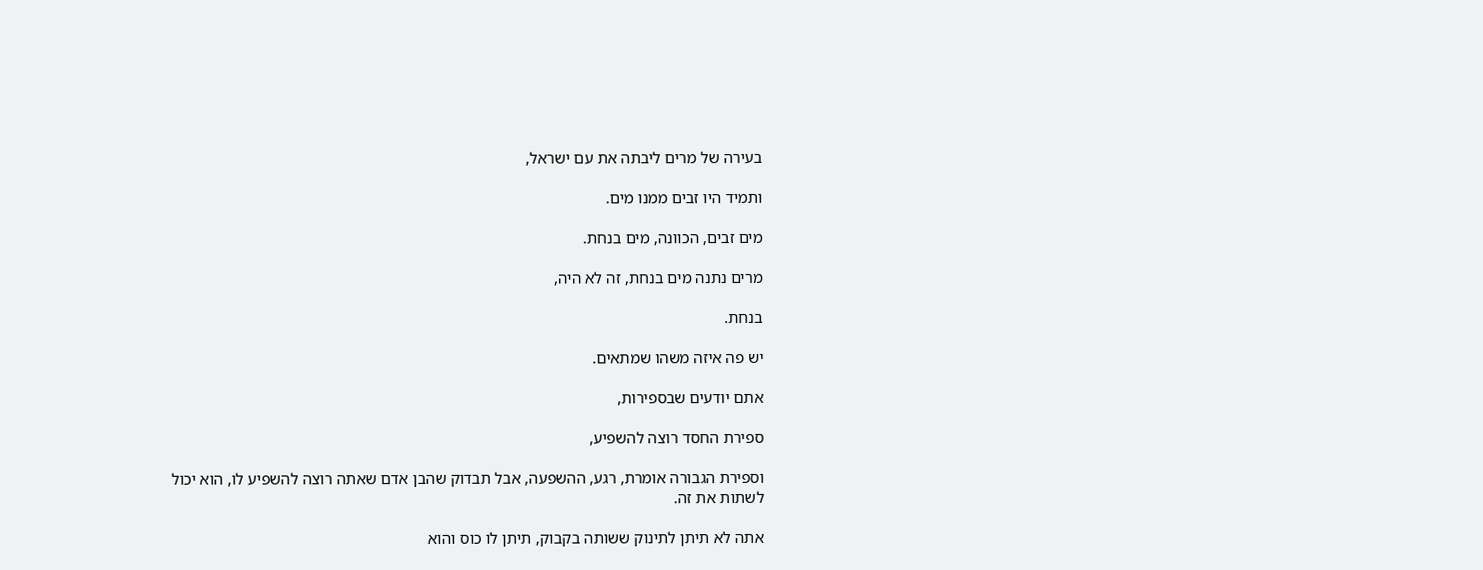בעירה של מרים ליבתה את עם ישראל,

ותמיד היו זבים ממנו מים.

מים זבים, הכוונה, מים בנחת.

מרים נתנה מים בנחת, זה לא היה,

בנחת.

יש פה איזה משהו שמתאים.

אתם יודעים שבספירות,

ספירת החסד רוצה להשפיע,

וספירת הגבורה אומרת, רגע, ההשפעה, אבל תבדוק שהבן אדם שאתה רוצה להשפיע לו, הוא יכול לשתות את זה.

אתה לא תיתן לתינוק ששותה בקבוק, תיתן לו כוס והוא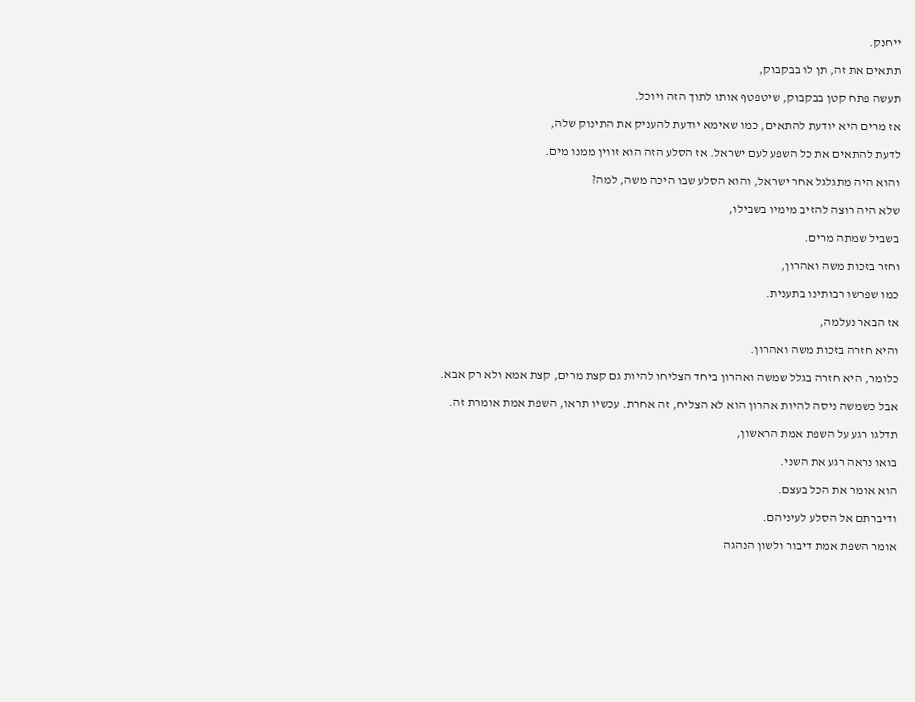ייחנק.

תתאים את זה, תן לו בבקבוק,

תעשה פתח קטן בבקבוק, שיטפטף אותו לתוך הזה ויוכל.

אז מרים היא יודעת להתאים, כמו שאימא יודעת להעניק את התינוק שלה,

לדעת להתאים את כל השפע לעם ישראל. אז הסלע הזה הוא זווין ממנו מים.

והוא היה מתגלגל אחר ישראל, והוא הסלע שבו היכה משה, למה?

שלא היה רוצה להזיב מימיו בשבילו,

בשביל שמתה מרים.

וחזר בזכות משה ואהרון,

כמו שפרשו רבותינו בתענית.

אז הבאר נעלמה,

והיא חזרה בזכות משה ואהרון.

כלומר, היא חזרה בגלל שמשה ואהרון ביחד הצליחו להיות גם קצת מרים, קצת אמא ולא רק אבא.

אבל כשמשה ניסה להיות אהרון הוא לא הצליח, זה אחרת. עכשיו תראו, השפת אמת אומרת זה.

תדלגו רגע על השפת אמת הראשון,

בואו נראה רגע את השני.

הוא אומר את הכל בעצם.

ודיברתם אל הסלע לעיניהם.

אומר השפת אמת דיבור ולשון הנהגה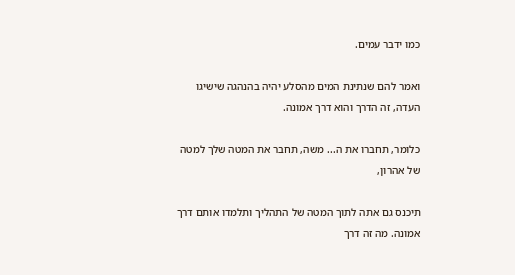כמו ידבר עמים.

ואמר להם שנתינת המים מהסלע יהיה בהנהגה שישיגו העדה, זה הדרך והוא דרך אמונה.

כלומר, תחברו את ה... משה, תחבר את המטה שלך למטה של אהרון,

תיכנס גם אתה לתוך המטה של התהליך ותלמדו אותם דרך אמונה. מה זה דרך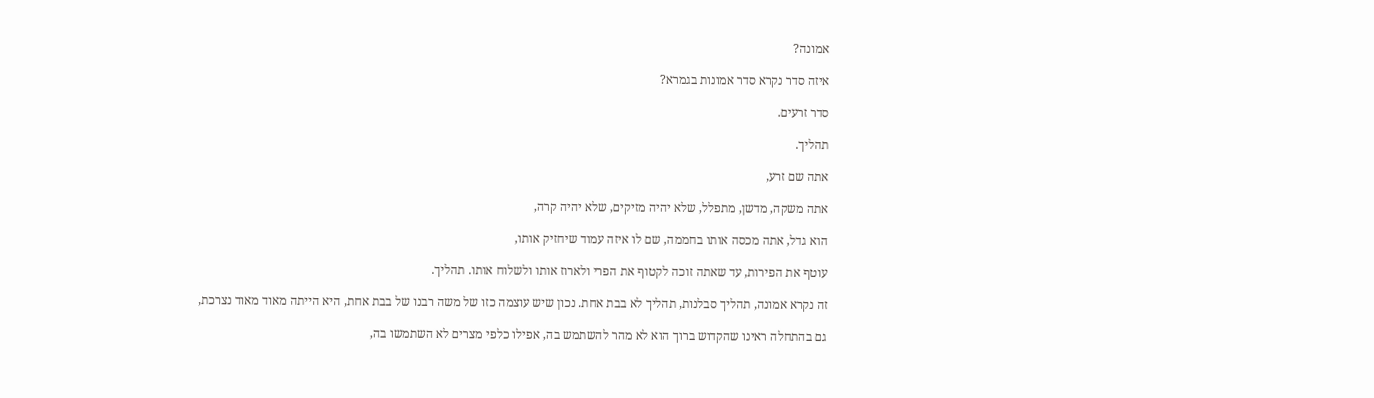אמונה?

איזה סדר נקרא סדר אמונות בגמרא?

סדר זרעים.

תהליך.

אתה שם זרע,

אתה משקה, מדשן, מתפלל, שלא יהיה מזיקים, שלא יהיה קרה,

הוא גדל, אתה מכסה אותו בחממה, שם לו איזה עמוד שיחזיק אותו,

עוטף את הפירות, עד שאתה זוכה לקטוף את הפרי ולארוז אותו ולשלוח אותו. תהליך.

זה נקרא אמונה, תהליך סבלנות, תהליך לא בבת אחת. נכון שיש עוצמה כזו של משה רבנו של בבת אחת, היא הייתה מאוד מאוד נצרכת,

גם בהתחלה ראינו שהקדוש ברוך הוא לא מהר להשתמש בה, אפילו כלפי מצרים לא השתמשו בה,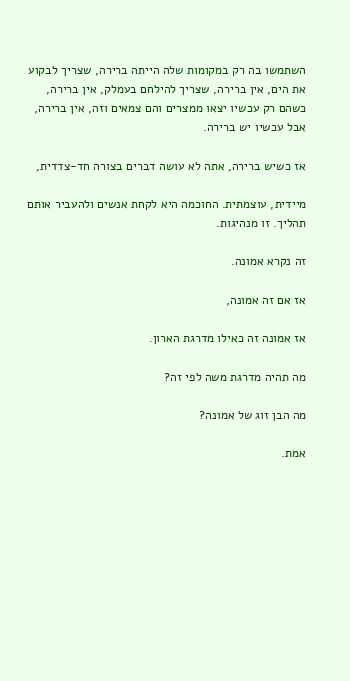השתמשו בה רק במקומות שלה הייתה ברירה, שצריך לבקוע את הים, אין ברירה, שצריך להילחם בעמלק, אין ברירה, כשהם רק עכשיו יצאו ממצרים והם צמאים וזה, אין ברירה, אבל עכשיו יש ברירה.

אז כשיש ברירה, אתה לא עושה דברים בצורה חד-צדדית,

מיידית, עוצמתית. החוכמה היא לקחת אנשים ולהעביר אותם תהליך. זו מנהיגות.

זה נקרא אמונה.

אז אם זה אמונה,

אז אמונה זה כאילו מדרגת הארון.

מה תהיה מדרגת משה לפי זה?

מה הבן זוג של אמונה?

אמת.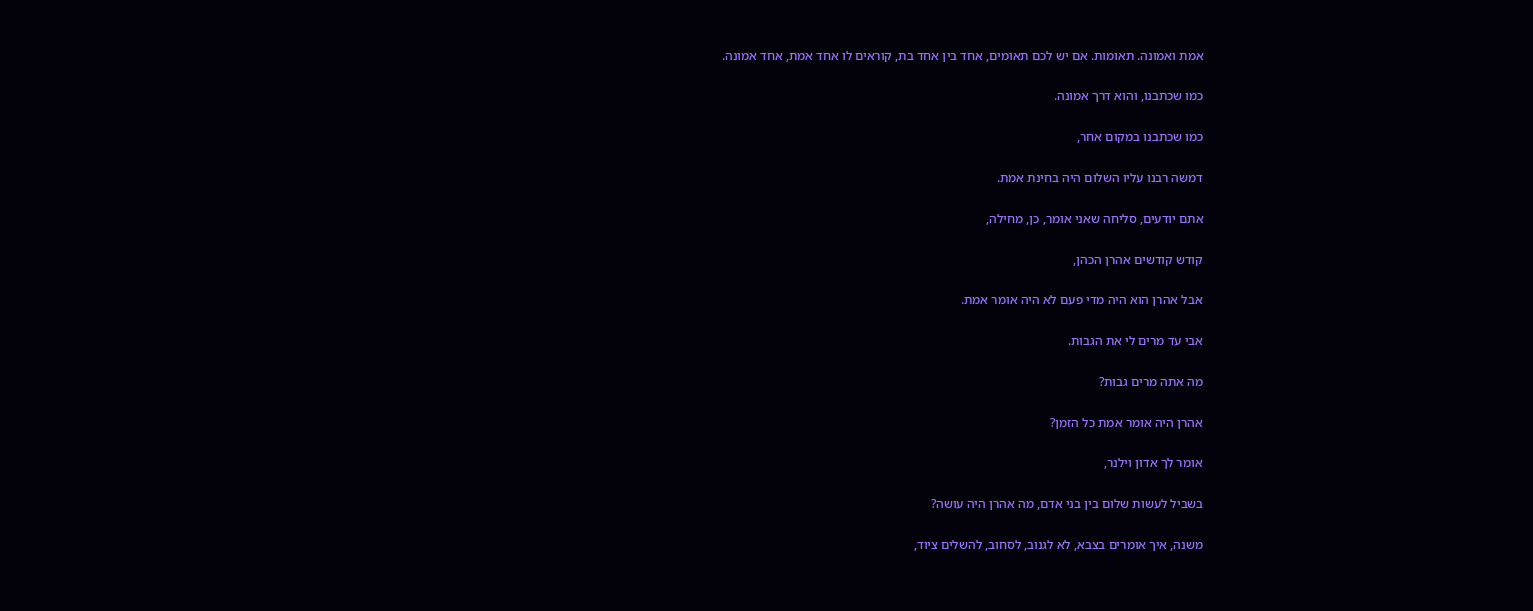אמת ואמונה. תאומות. אם יש לכם תאומים, אחד בין אחד בת, קוראים לו אחד אמת, אחד אמונה.

כמו שכתבנו, והוא דרך אמונה.

כמו שכתבנו במקום אחר,

דמשה רבנו עליו השלום היה בחינת אמת.

אתם יודעים, סליחה שאני אומר, כן, מחילה,

קודש קודשים אהרן הכהן,

אבל אהרן הוא היה מדי פעם לא היה אומר אמת.

אבי עד מרים לי את הגבות.

מה אתה מרים גבות?

אהרן היה אומר אמת כל הזמן?

אומר לך אדון וילנר,

בשביל לעשות שלום בין בני אדם, מה אהרן היה עושה?

משנה, איך אומרים בצבא, לא לגנוב, לסחוב, להשלים ציוד,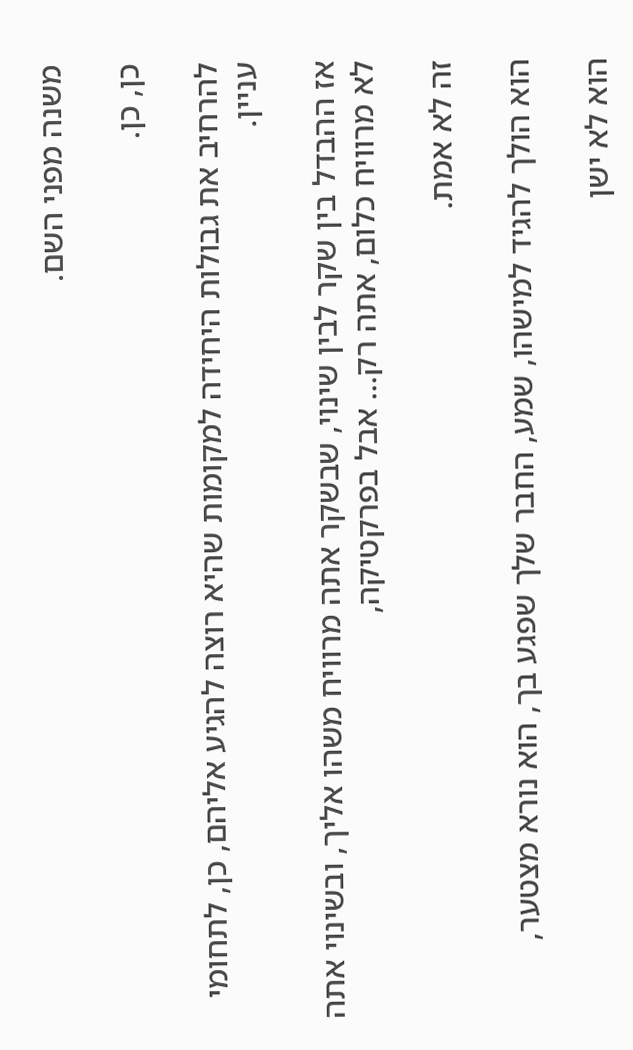משנה מפני השם.

כן, כן.

להרחיב את גבולות היחידה למקומות שהיא רוצה להגיע אליהם, כן, לתחומי עניין.

אז ההבדל בין שקר לבין שינוי, שבשקר אתה מרוויח משהו אליך, ובשינוי אתה לא מרוויח כלום, אתה רק... אבל בפרקטיקה,

זה לא אמת.

הוא הולך להגיד למישהו, שמע, החבר שלך שפגע בך, הוא נורא מצטער,

הוא לא ישן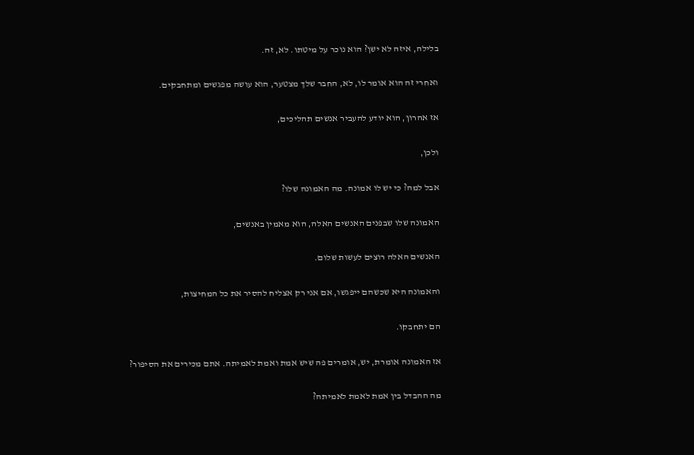בלילה, איזה לא ישן? הוא נוכר על מיטתו. לא, זה.

ואחרי זה הוא אומר לו, לא, החבר שלך מצטער, הוא עושה מפגשים ומתחבקים.

אז אהרון, הוא יודע להעביר אנשים תהליכים,

ולכן,

אבל למה? כי יש לו אמונה. מה האמונה שלו?

האמונה שלו שבפנים האנשים האלה, הוא מאמין באנשים,

האנשים האלה רוצים לעשות שלום.

והאמונה היא שכשהם ייפגשו, אם אני רק אצליח להסיר את כל המחיצות,

הם יתחבקו.

אז האמונה אומרת, יש, אומרים פה שיש אמת ואמת לאמיתה. אתם מכירים את הסיפור?

מה ההבדל בין אמת לאמת לאמיתה?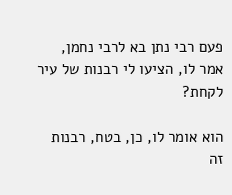פעם רבי נתן בא לרבי נחמן, אמר לו, הציעו לי רבנות של עיר לקחת?

הוא אומר לו, כן, בטח, רבנות זה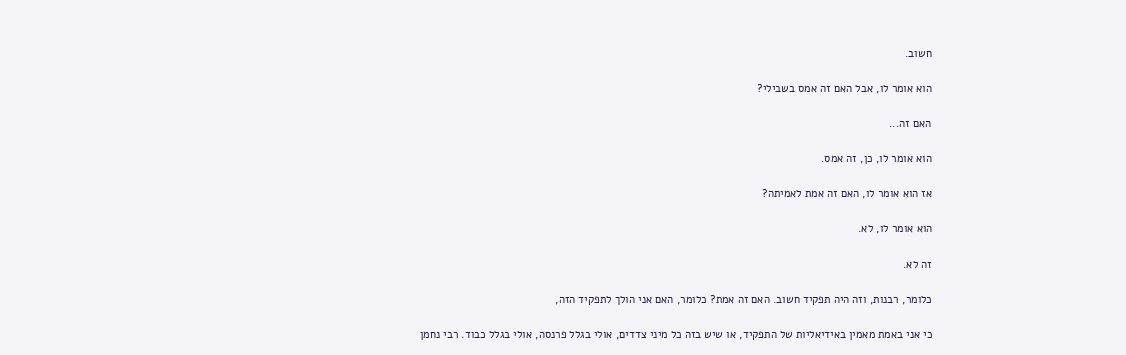חשוב.

הוא אומר לו, אבל האם זה אמס בשבילי?

האם זה...

הוא אומר לו, כן, זה אמס.

אז הוא אומר לו, האם זה אמת לאמיתה?

הוא אומר לו, לא.

זה לא.

כלומר, רבנות, וזה היה תפקיד חשוב. האם זה אמת? כלומר, האם אני הולך לתפקיד הזה,

כי אני באמת מאמין באידיאליות של התפקיד, או שיש בזה כל מיני צדדים, אולי בגלל פרנסה, אולי בגלל כבוד. רבי נחמן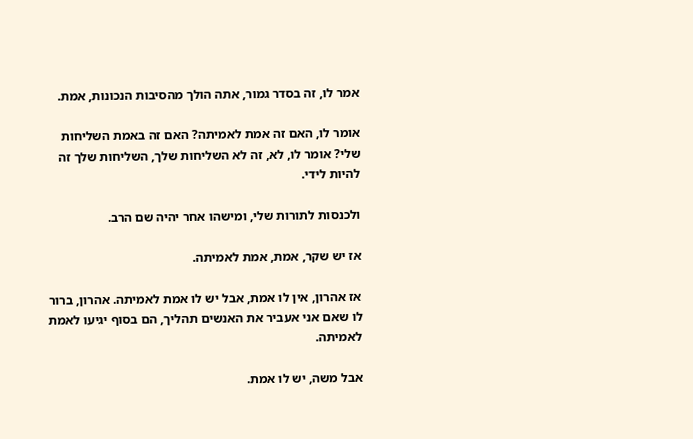אמר לו, זה בסדר גמור, אתה הולך מהסיבות הנכונות, אמת.

אומר לו, האם זה אמת לאמיתה? האם זה באמת השליחות שלי? אומר לו, לא, זה לא השליחות שלך, השליחות שלך זה להיות לידי.

ולכנסות לתורות שלי, ומישהו אחר יהיה שם הרב.

אז יש שקר, אמת, אמת לאמיתה.

אז אהרון, אין לו אמת, אבל יש לו אמת לאמיתה. אהרון, ברור לו שאם אני אעביר את האנשים תהליך, הם בסוף יגיעו לאמת לאמיתה.

אבל משה, יש לו אמת.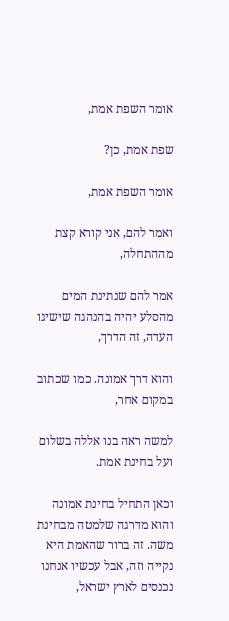אומר השפת אמת,

שפת אמת, כן?

אומר השפת אמת,

ואמר להם, אני קורא קצת מההתחלה,

אמר להם שנתינת המים מהסלע יהיה בהנהגה שישיגו העדה, זה הדרך,

והוא דרך אמונה. כמו שכתוב במקום אחר,

למשה ראה בנו אללה בשלום ועל בחינת אמת.

וכאן התחיל בחינת אמונה והוא מדרגה שלמטה מבחינת משה. זה ברור שהאמת היא נקייה וזה, אבל עכשיו אנחנו נכנסים לארץ ישראל,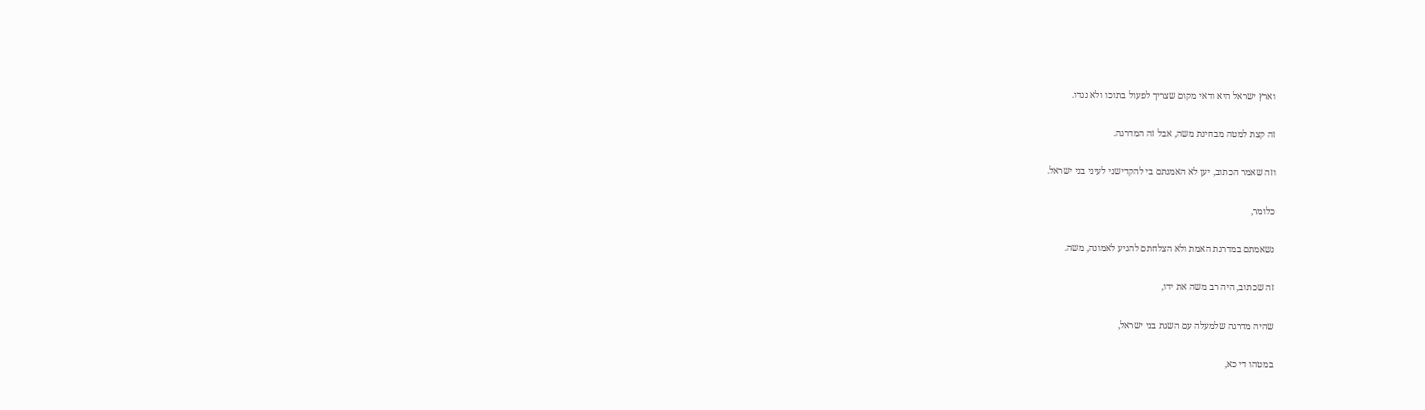וארץ ישראל היא ודאי מקום שצריך לפעול בתוכו ולא נגדו.

זה קצת למטה מבחינת משה, אבל זה המדרגה.

וזה שאמר הכתוב, יען לא האמנתם בי להקדישני לעיני בני ישראל.

כלומר,

נשאמתם במדרגת האמת ולא הצלחתם להגיע לאמונה, משה.

זה שכתוב, היה רב משה את ידו,

שהיה מדרגה שלמעלה עם השגת בני ישראל,

במטהו די כא,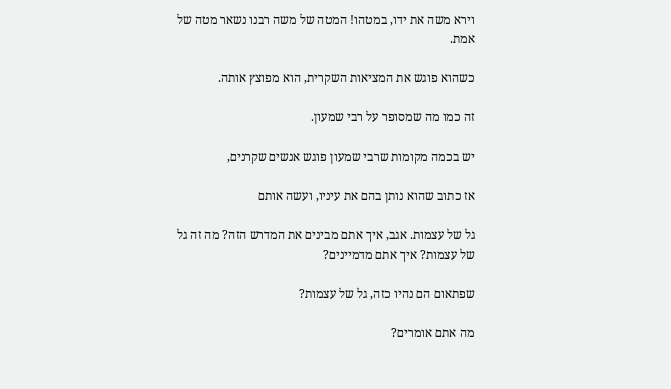וירא משה את ידו, במטהו! המטה של משה רבנו נשאר מטה של אמת.

כשהוא פוגש את המציאות השקרית, הוא מפוצץ אותה.

זה כמו מה שמסופר על רבי שמעון.

יש בכמה מקומות שרבי שמעון פוגש אנשים שקרנים,

אז כתוב שהוא נותן בהם את עיניו, ועשה אותם

גל של עצמות. אגב, איך אתם מבינים את המדרש הזה? מה זה גל של עצמות? איך אתם מדמיינים?

שפתאום הם נהיו כזה, גל של עצמות?

מה אתם אומרים?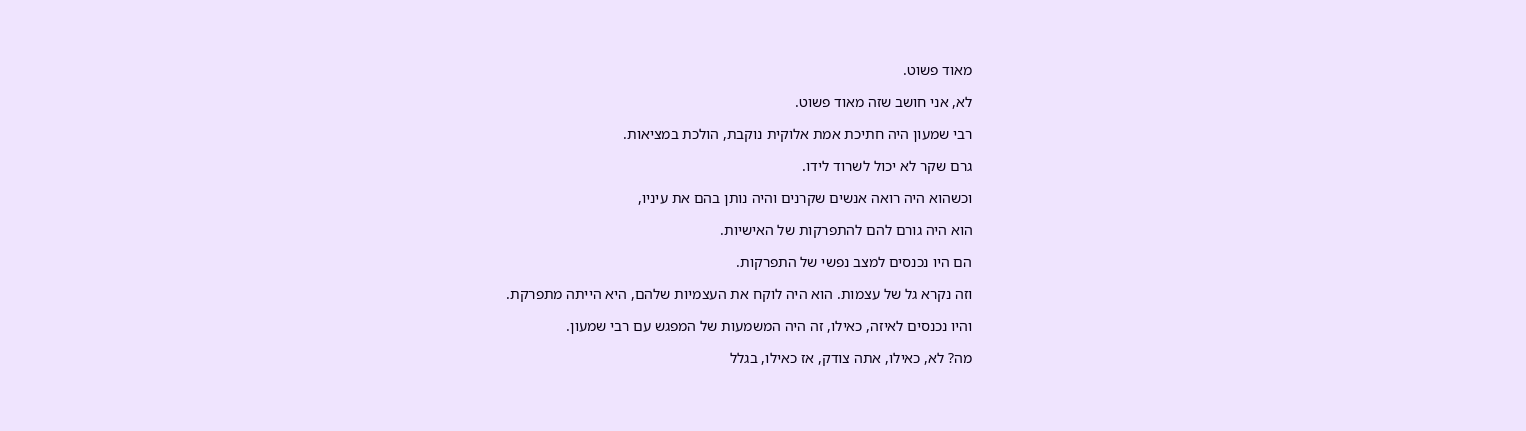מאוד פשוט.

לא, אני חושב שזה מאוד פשוט.

רבי שמעון היה חתיכת אמת אלוקית נוקבת, הולכת במציאות.

גרם שקר לא יכול לשרוד לידו.

וכשהוא היה רואה אנשים שקרנים והיה נותן בהם את עיניו,

הוא היה גורם להם להתפרקות של האישיות.

הם היו נכנסים למצב נפשי של התפרקות.

וזה נקרא גל של עצמות. הוא היה לוקח את העצמיות שלהם, היא הייתה מתפרקת.

והיו נכנסים לאיזה, כאילו, זה היה המשמעות של המפגש עם רבי שמעון.

מה? לא, כאילו, אתה צודק, אז כאילו, בגלל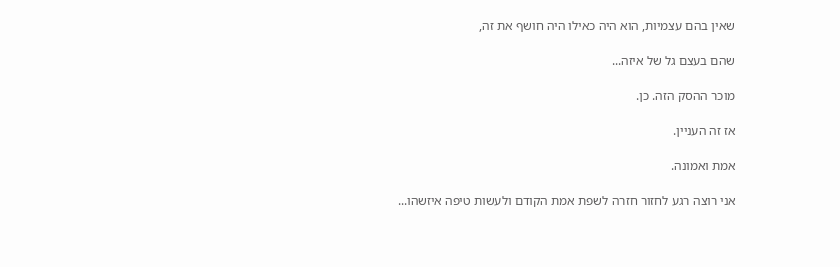שאין בהם עצמיות, הוא היה כאילו היה חושף את זה,

שהם בעצם גל של איזה...

מוכר ההסק הזה. כן.

אז זה העניין.

אמת ואמונה.

אני רוצה רגע לחזור חזרה לשפת אמת הקודם ולעשות טיפה איזשהו...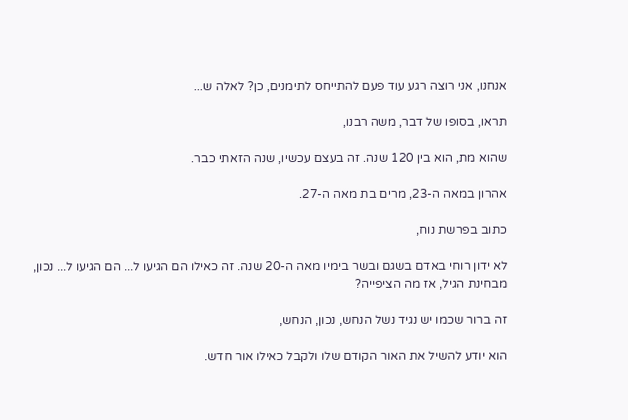אנחנו, אני רוצה רגע עוד פעם להתייחס לתימנים, כן? לאלה ש...

תראו, בסופו של דבר, משה רבנו,

שהוא מת, הוא בין 120 שנה. זה בעצם עכשיו, שנה הזאתי כבר.

אהרון במאה ה-23, מרים בת מאה ה-27.

כתוב בפרשת נוח,

לא ידון רוחי באדם בשגם ובשר בימיו מאה ה-20 שנה. זה כאילו הם הגיעו ל... הם הגיעו ל... נכון, מבחינת הגיל, אז מה הציפייה?

זה ברור שכמו יש נגיד נשל הנחש, נכון, הנחש,

הוא יודע להשיל את האור הקודם שלו ולקבל כאילו אור חדש.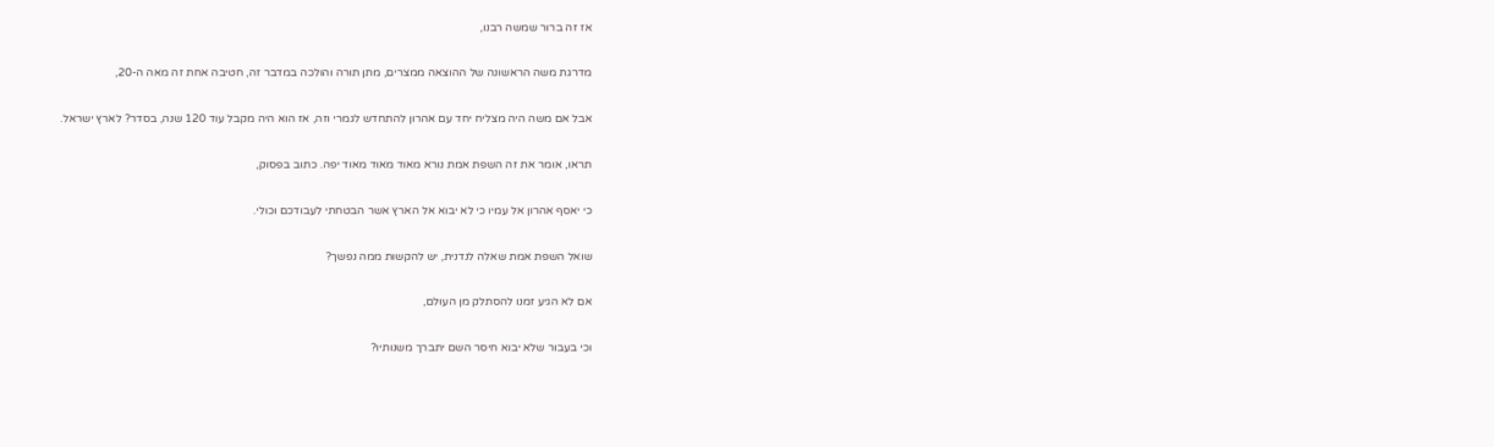אז זה ברור שמשה רבנו,

מדרגת משה הראשונה של ההוצאה ממצרים, מתן תורה והולכה במדבר זה, חטיבה אחת זה מאה ה-20,

אבל אם משה היה מצליח יחד עם אהרון להתחדש לגמרי וזה, אז הוא היה מקבל עוד 120 שנה, בסדר? לארץ ישראל.

תראו, אומר את זה השפת אמת נורא מאוד מאוד מאוד יפה. כתוב בפסוק,

כי יאסף אהרון אל עמיו כי לא יבוא אל הארץ אשר הבטחתי לעבודכם וכולי.

שואל השפת אמת שאלה לנדנית, יש להקשות ממה נפשך?

אם לא הגיע זמנו להסתלק מן העולם,

וכי בעבור שלא יבוא חיסר השם יתברך משנותיו?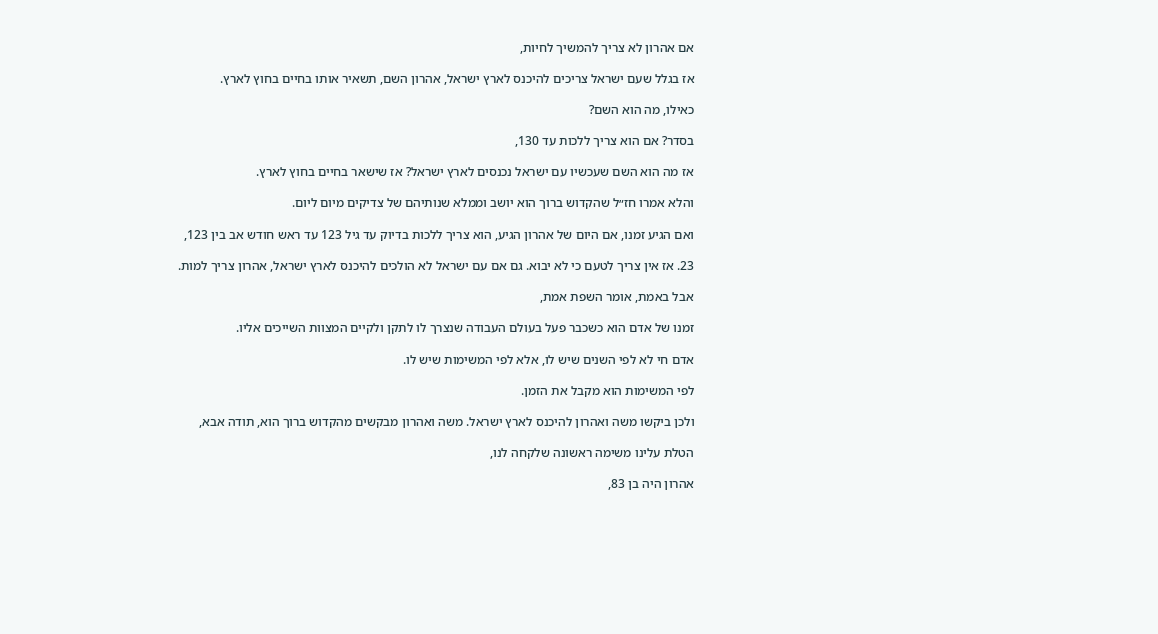אם אהרון לא צריך להמשיך לחיות,

אז בגלל שעם ישראל צריכים להיכנס לארץ ישראל, אהרון השם, תשאיר אותו בחיים בחוץ לארץ.

כאילו, מה הוא השם?

בסדר? אם הוא צריך ללכות עד 130,

אז מה הוא השם שעכשיו עם ישראל נכנסים לארץ ישראל? אז שישאר בחיים בחוץ לארץ.

והלא אמרו חז״ל שהקדוש ברוך הוא יושב וממלא שנותיהם של צדיקים מיום ליום.

ואם הגיע זמנו, אם היום של אהרון הגיע, הוא צריך ללכות בדיוק עד גיל 123 עד ראש חודש אב בין 123,

23. אז אין צריך לטעם כי לא יבוא. גם אם עם ישראל לא הולכים להיכנס לארץ ישראל, אהרון צריך למות.

אבל באמת, אומר השפת אמת,

זמנו של אדם הוא כשכבר פעל בעולם העבודה שנצרך לו לתקן ולקיים המצוות השייכים אליו.

אדם חי לא לפי השנים שיש לו, אלא לפי המשימות שיש לו.

לפי המשימות הוא מקבל את הזמן.

ולכן ביקשו משה ואהרון להיכנס לארץ ישראל. משה ואהרון מבקשים מהקדוש ברוך הוא, תודה אבא,

הטלת עלינו משימה ראשונה שלקחה לנו,

אהרון היה בן 83,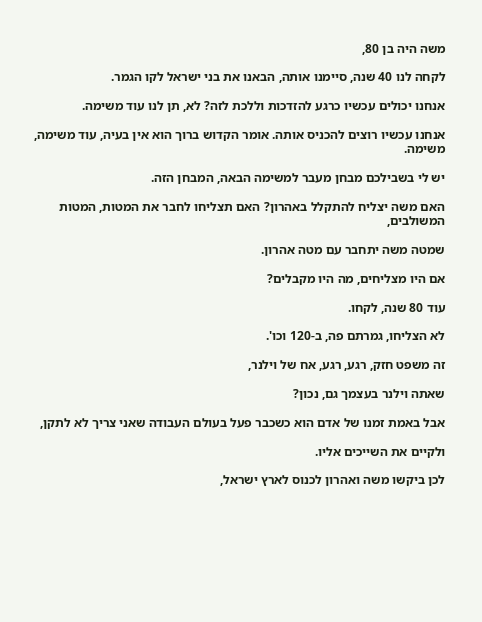משה היה בן 80,

לקחה לנו 40 שנה, סיימנו אותה, הבאנו את בני ישראל לקו הגמר.

אנחנו יכולים עכשיו כרגע להזדכות וללכת לזה? לא, תן לנו עוד משימה.

אנחנו עכשיו רוצים להכניס אותה. אומר הקדוש ברוך הוא אין בעיה, עוד משימה, משימה.

יש לי בשבילכם מבחן מעבר למשימה הבאה, המבחן הזה.

האם משה יצליח להתקלל באהרון? האם תצליחו לחבר את המטות, המטות המשולבים,

שמטה משה יתחבר עם מטה אהרון.

אם היו מצליחים, מה היו מקבלים?

עוד 80 שנה, לקחו.

לא הצליחו, גמרתם פה, ב-120 וכו'.

זה משפט חזק, רגע, רגע, אח של וילנר,

שאתה וילנר בעצמך גם, נכון?

אבל באמת זמנו של אדם הוא כשכבר פעל בעולם העבודה שאני צריך לא לתקן,

ולקיים את השייכים אליו.

לכן ביקשו משה ואהרון לכנוס לארץ ישראל,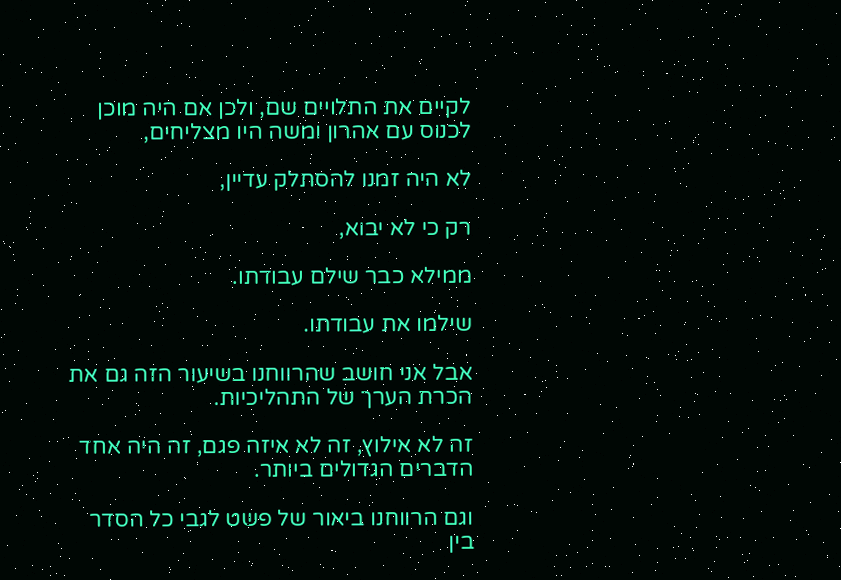לקיים את התלויים שם, ולכן אם היה מוכן לכנוס עם אהרון ומשה היו מצליחים,

לא היה זמנו להסתלק עדיין,

רק כי לא יבוא,

ממילא כבר שילם עבודתו.

שילמו את עבודתו.

אבל אני חושב שהרווחנו בשיעור הזה גם את הכרת הערך של התהליכיות.

זה לא אילוץ, זה לא איזה פגם, זה היה אחד הדברים הגדולים ביותר.

וגם הרווחנו ביאור של פשט לגבי כל הסדר בין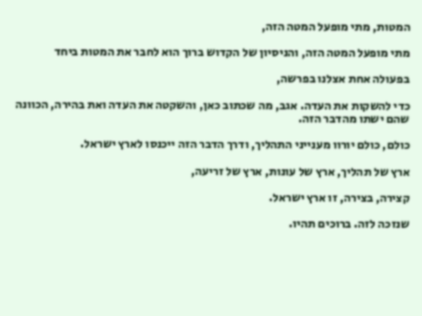המטות, מתי מופעל המטה הזה,

מתי מופעל המטה הזה, והניסיון של הקדוש ברוך הוא לחבר את המטות ביחד

בפעולה אחת אצלנו בפרשה,

כדי להשקות את העדה. אגב, מה שכתוב כאן, והשקטה את העדה ואת בהירה, הכוונה שהם ישתו מהדבר הזה.

כולם, כולם יורוו מענייני התהליך, ודרך הדבר הזה ייכנסו לארץ ישראל.

ארץ של תהליך, ארץ של עונות, ארץ של זריעה,

קצירה, בצירה, זו ארץ ישראל.

שנזכה לזה. ברוכים תהיו.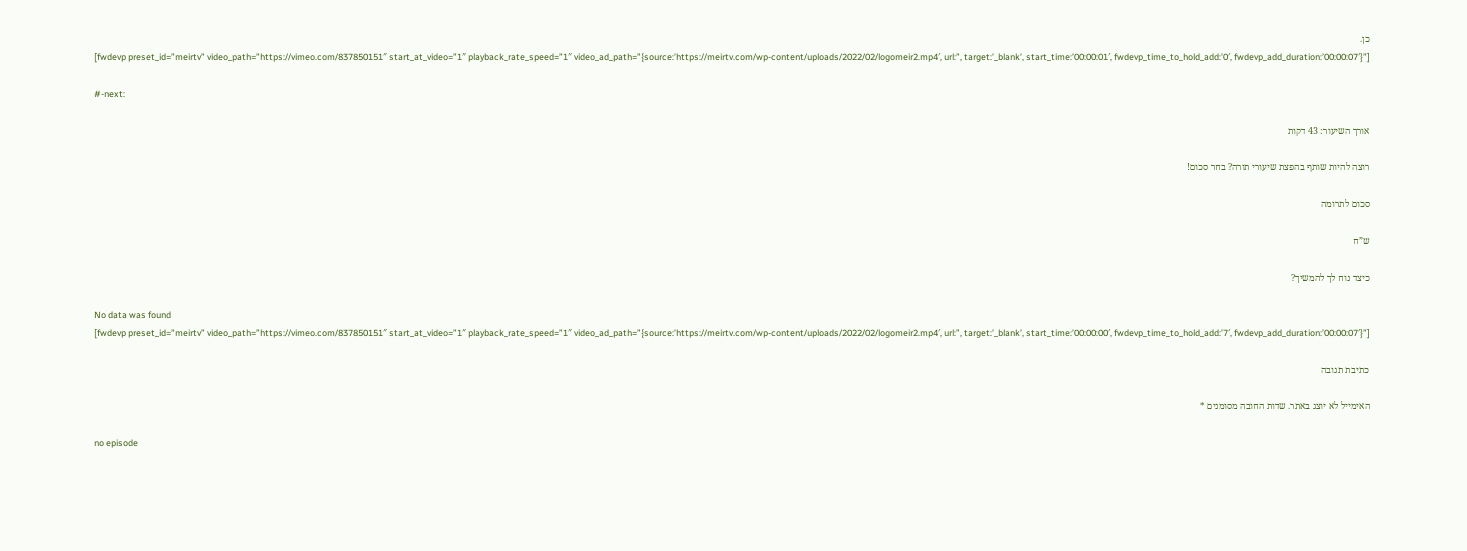כן.
[fwdevp preset_id=”meirtv” video_path=”https://vimeo.com/837850151″ start_at_video=”1″ playback_rate_speed=”1″ video_ad_path=”{source:’https://meirtv.com/wp-content/uploads/2022/02/logomeir2.mp4′, url:”, target:’_blank’, start_time:’00:00:01′, fwdevp_time_to_hold_add:’0′, fwdevp_add_duration:’00:00:07′}”]

#-next:

אורך השיעור: 43 דקות

רוצה להיות שותף בהפצת שיעורי תורה? בחר סכום!

סכום לתרומה

ש”ח

כיצד נוח לך להמשיך?

No data was found
[fwdevp preset_id=”meirtv” video_path=”https://vimeo.com/837850151″ start_at_video=”1″ playback_rate_speed=”1″ video_ad_path=”{source:’https://meirtv.com/wp-content/uploads/2022/02/logomeir2.mp4′, url:”, target:’_blank’, start_time:’00:00:00′, fwdevp_time_to_hold_add:’7′, fwdevp_add_duration:’00:00:07′}”]

כתיבת תגובה

האימייל לא יוצג באתר. שדות החובה מסומנים *

no episode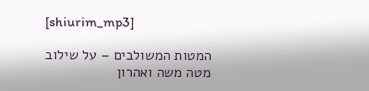[shiurim_mp3]

המטות המשולבים – על שילוב מטה משה ואהרון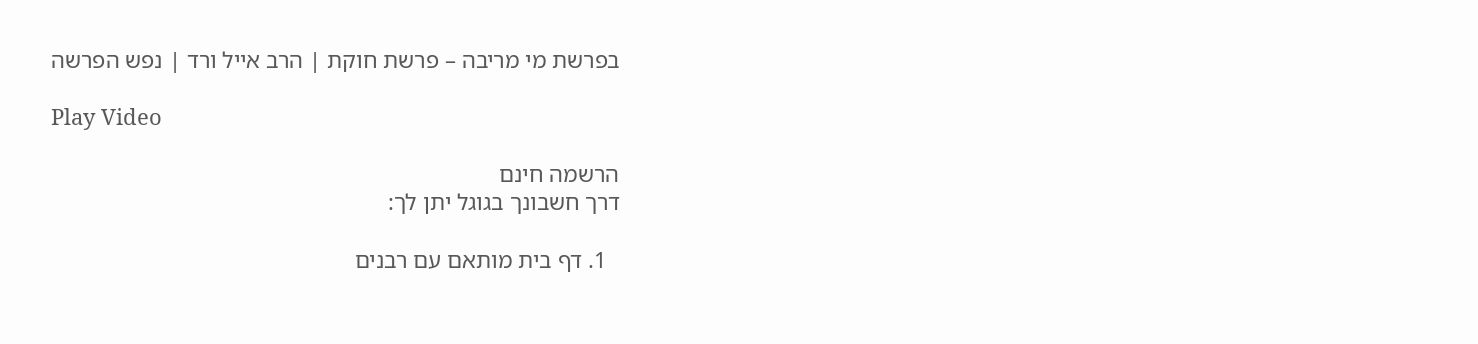בפרשת מי מריבה – פרשת חוקת | הרב אייל ורד | נפש הפרשה

Play Video

הרשמה חינם
דרך חשבונך בגוגל יתן לך:

  1. דף בית מותאם עם רבנים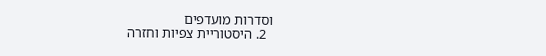וסדרות מועדפים
  2. היסטוריית צפיות וחזרה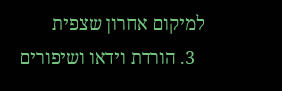למיקום אחרון שצפית
  3. הורדת וידאו ושיפורים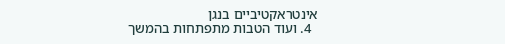אינטראקטיביים בנגן
  4. ועוד הטבות מתפתחות בהמשך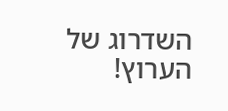השדרוג של הערוץ!